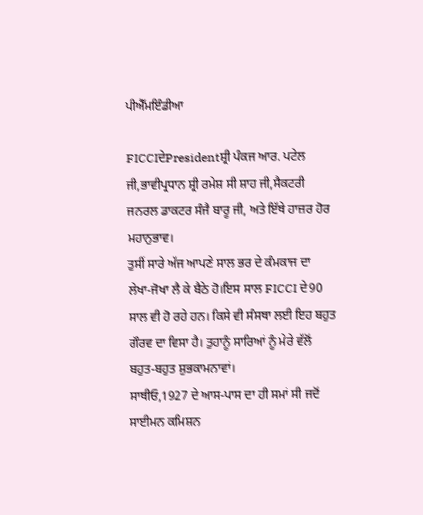ਪੀਐੱਮਇੰਡੀਆ

FICCIਦੇPresidentਸ਼੍ਰੀ ਪੰਕਜ ਆਰ. ਪਟੇਲ ਜੀ,ਭਾਵੀਪ੍ਰਧਾਨ ਸ਼੍ਰੀ ਰਮੇਸ਼ ਸੀ ਸ਼ਾਹ ਜੀ,ਸੈਕਟਰੀ ਜਨਰਲ ਡਾਕਟਰ ਸੰਜੈ ਬਾਰੂ ਜੀ, ਅਤੇ ਇੱਥੇ ਹਾਜ਼ਰ ਹੋਰ ਮਹਾਨੁਭਾਵ।
ਤੁਸੀਂ ਸਾਰੇ ਅੱਜ ਆਪਣੇ ਸਾਲ ਭਰ ਦੇ ਕੰਮਕਾਜ ਦਾ ਲੇਖਾ-ਜੋਖਾ ਲੈ ਕੇ ਬੈਠੇ ਹੋ।ਇਸ ਸਾਲ FICCI ਦੇ90 ਸਾਲ ਵੀ ਹੋ ਰਹੇ ਹਨ। ਕਿਸੇ ਵੀ ਸੰਸਥਾ ਲਈ ਇਹ ਬਹੁਤ ਗੌਰਵ ਦਾ ਵਿਸਾ ਹੈ। ਤੁਹਾਨੂੰ ਸਾਰਿਆਂ ਨੂੰ ਮੇਰੇ ਵੱਲੋਂ ਬਹੁਤ-ਬਹੁਤ ਸ਼ੁਭਕਾਮਨਾਵਾਂ।
ਸਾਥੀਓ,1927 ਦੇ ਆਸ-ਪਾਸ ਦਾ ਹੀ ਸਮਾਂ ਸੀ ਜਦੋਂ ਸਾਈਮਨ ਕਮਿਸ਼ਨ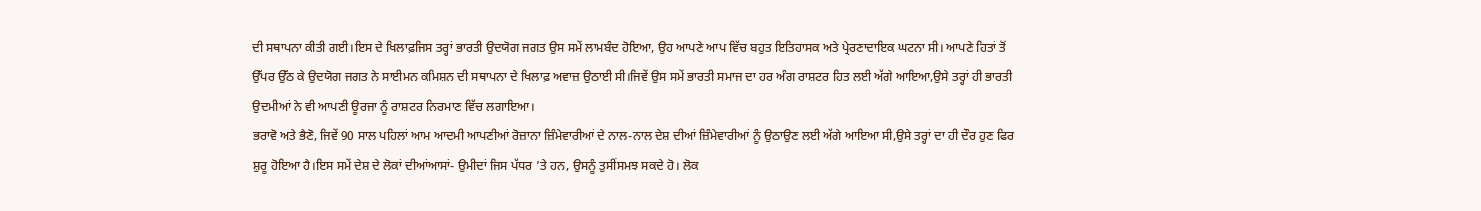ਦੀ ਸਥਾਪਨਾ ਕੀਤੀ ਗਈ।ਇਸ ਦੇ ਖਿਲਾਫ਼ਜਿਸ ਤਰ੍ਹਾਂ ਭਾਰਤੀ ਉਦਯੋਗ ਜਗਤ ਉਸ ਸਮੇਂ ਲਾਮਬੰਦ ਹੋਇਆ, ਉਹ ਆਪਣੇ ਆਪ ਵਿੱਚ ਬਹੁਤ ਇਤਿਹਾਸਕ ਅਤੇ ਪ੍ਰੇਰਣਾਦਾਇਕ ਘਟਨਾ ਸੀ। ਆਪਣੇ ਹਿਤਾਂ ਤੋਂ ਉੱਪਰ ਉੱਠ ਕੇ ਉਦਯੋਗ ਜਗਤ ਨੇ ਸਾਈਮਨ ਕਮਿਸ਼ਨ ਦੀ ਸਥਾਪਨਾ ਦੇ ਖਿਲਾਫ਼ ਅਵਾਜ਼ ਉਠਾਈ ਸੀ।ਜਿਵੇਂ ਉਸ ਸਮੇਂ ਭਾਰਤੀ ਸਮਾਜ ਦਾ ਹਰ ਅੰਗ ਰਾਸ਼ਟਰ ਹਿਤ ਲਈ ਅੱਗੇ ਆਇਆ,ਉਸੇ ਤਰ੍ਹਾਂ ਹੀ ਭਾਰਤੀ ਉਦਮੀਆਂ ਨੇ ਵੀ ਆਪਣੀ ਊਰਜਾ ਨੂੰ ਰਾਸ਼ਟਰ ਨਿਰਮਾਣ ਵਿੱਚ ਲਗਾਇਆ।
ਭਰਾਵੋ ਅਤੇ ਭੈਣੋ, ਜਿਵੇਂ 90 ਸਾਲ ਪਹਿਲਾਂ ਆਮ ਆਦਮੀ ਆਪਣੀਆਂ ਰੋਜ਼ਾਨਾ ਜ਼ਿੰਮੇਵਾਰੀਆਂ ਦੇ ਨਾਲ-ਨਾਲ ਦੇਸ਼ ਦੀਆਂ ਜ਼ਿੰਮੇਵਾਰੀਆਂ ਨੂੰ ਉਠਾਉਣ ਲਈ ਅੱਗੇ ਆਇਆ ਸੀ,ਉਸੇ ਤਰ੍ਹਾਂ ਦਾ ਹੀ ਦੌਰ ਹੁਣ ਫਿਰ ਸ਼ੁਰੂ ਹੋਇਆ ਹੈ।ਇਸ ਸਮੇਂ ਦੇਸ਼ ਦੇ ਲੋਕਾਂ ਦੀਆਂਆਸਾਂ- ਉਮੀਦਾਂ ਜਿਸ ਪੱਧਰ ’ਤੇ ਹਨ, ਉਸਨੂੰ ਤੁਸੀਂਸਮਝ ਸਕਦੇ ਹੋ। ਲੋਕ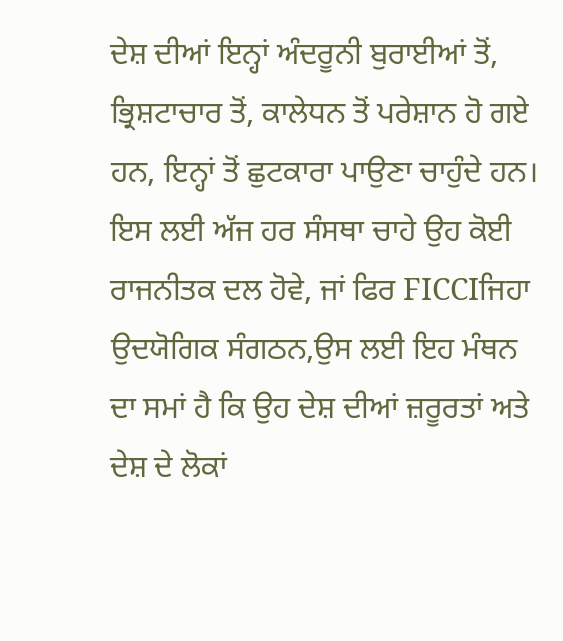ਦੇਸ਼ ਦੀਆਂ ਇਨ੍ਹਾਂ ਅੰਦਰੂਨੀ ਬੁਰਾਈਆਂ ਤੋਂ, ਭ੍ਰਿਸ਼ਟਾਚਾਰ ਤੋਂ, ਕਾਲੇਧਨ ਤੋਂ ਪਰੇਸ਼ਾਨ ਹੋ ਗਏ ਹਨ, ਇਨ੍ਹਾਂ ਤੋਂ ਛੁਟਕਾਰਾ ਪਾਉਣਾ ਚਾਹੁੰਦੇ ਹਨ।
ਇਸ ਲਈ ਅੱਜ ਹਰ ਸੰਸਥਾ ਚਾਹੇ ਉਹ ਕੋਈ ਰਾਜਨੀਤਕ ਦਲ ਹੋਵੇ, ਜਾਂ ਫਿਰ FICCIਜਿਹਾ ਉਦਯੋਗਿਕ ਸੰਗਠਨ,ਉਸ ਲਈ ਇਹ ਮੰਥਨ ਦਾ ਸਮਾਂ ਹੈ ਕਿ ਉਹ ਦੇਸ਼ ਦੀਆਂ ਜ਼ਰੂਰਤਾਂ ਅਤੇ ਦੇਸ਼ ਦੇ ਲੋਕਾਂ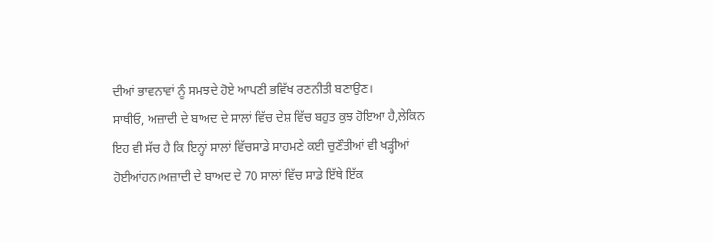ਦੀਆਂ ਭਾਵਨਾਵਾਂ ਨੂੰ ਸਮਝਦੇ ਹੋਏ ਆਪਣੀ ਭਵਿੱਖ ਰਣਨੀਤੀ ਬਣਾਉਣ।
ਸਾਥੀਓ, ਅਜ਼ਾਦੀ ਦੇ ਬਾਅਦ ਦੇ ਸਾਲਾਂ ਵਿੱਚ ਦੇਸ਼ ਵਿੱਚ ਬਹੁਤ ਕੁਝ ਹੋਇਆ ਹੈ,ਲੇਕਿਨ ਇਹ ਵੀ ਸੱਚ ਹੈ ਕਿ ਇਨ੍ਹਾਂ ਸਾਲਾਂ ਵਿੱਚਸਾਡੇ ਸਾਹਮਣੇ ਕਈ ਚੁਣੌਤੀਆਂ ਵੀ ਖੜ੍ਹੀਆਂ ਹੋਈਆਂਹਨ।ਅਜ਼ਾਦੀ ਦੇ ਬਾਅਦ ਦੇ 70 ਸਾਲਾਂ ਵਿੱਚ ਸਾਡੇ ਇੱਥੇ ਇੱਕ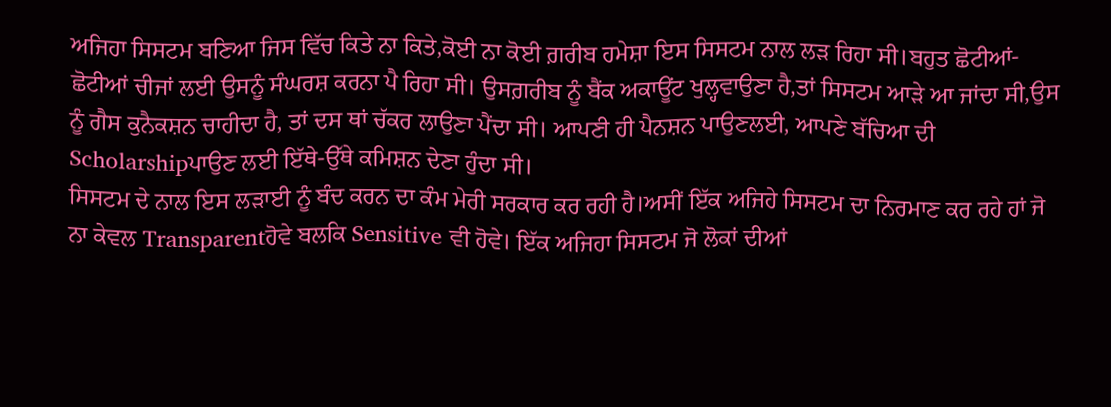ਅਜਿਹਾ ਸਿਸਟਮ ਬਣਿਆ ਜਿਸ ਵਿੱਚ ਕਿਤੇ ਨਾ ਕਿਤੇ,ਕੋਈ ਨਾ ਕੋਈ ਗ਼ਰੀਬ ਹਮੇਸ਼ਾ ਇਸ ਸਿਸਟਮ ਨਾਲ ਲੜ ਰਿਹਾ ਸੀ।ਬਹੁਤ ਛੋਟੀਆਂ-ਛੋਟੀਆਂ ਚੀਜਾਂ ਲਈ ਉਸਨੂੰ ਸੰਘਰਸ਼ ਕਰਨਾ ਪੈ ਰਿਹਾ ਸੀ। ਉਸਗ਼ਰੀਬ ਨੂੰ ਬੈਂਕ ਅਕਾਊਂਟ ਖੁਲ੍ਹਵਾਉਣਾ ਹੈ,ਤਾਂ ਸਿਸਟਮ ਆੜੇ ਆ ਜਾਂਦਾ ਸੀ,ਉਸ ਨੂੰ ਗੈਸ ਕੁਨੈਕਸ਼ਨ ਚਾਹੀਦਾ ਹੈ, ਤਾਂ ਦਸ ਥਾਂ ਚੱਕਰ ਲਾਉਣਾ ਪੈਂਦਾ ਸੀ। ਆਪਣੀ ਹੀ ਪੈਨਸ਼ਨ ਪਾਉਣਲਈ, ਆਪਣੇ ਬੱਚਿਆ ਦੀ Scholarshipਪਾਉਣ ਲਈ ਇੱਥੇ-ਉੱਥੇ ਕਮਿਸ਼ਨ ਦੇਣਾ ਹੁੰਦਾ ਸੀ।
ਸਿਸਟਮ ਦੇ ਨਾਲ ਇਸ ਲੜਾਈ ਨੂੰ ਬੰਦ ਕਰਨ ਦਾ ਕੰਮ ਮੇਰੀ ਸਰਕਾਰ ਕਰ ਰਹੀ ਹੈ।ਅਸੀਂ ਇੱਕ ਅਜਿਹੇ ਸਿਸਟਮ ਦਾ ਨਿਰਮਾਣ ਕਰ ਰਹੇ ਹਾਂ ਜੋ ਨਾ ਕੇਵਲ Transparentਹੋਵੇ ਬਲਕਿ Sensitive ਵੀ ਹੋਵੇ। ਇੱਕ ਅਜਿਹਾ ਸਿਸਟਮ ਜੋ ਲੋਕਾਂ ਦੀਆਂ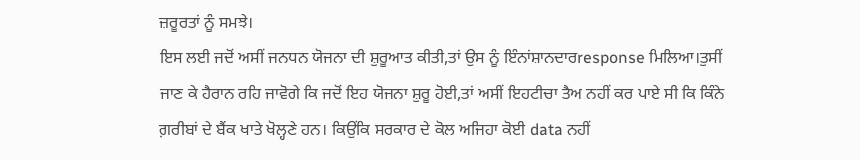ਜ਼ਰੂਰਤਾਂ ਨੂੰ ਸਮਝੇ।
ਇਸ ਲਈ ਜਦੋਂ ਅਸੀਂ ਜਨਧਨ ਯੋਜਨਾ ਦੀ ਸ਼ੁਰੂਆਤ ਕੀਤੀ,ਤਾਂ ਉਸ ਨੂੰ ਇੰਨਾਂਸ਼ਾਨਦਾਰresponse ਮਿਲਿਆ।ਤੁਸੀਂ ਜਾਣ ਕੇ ਹੈਰਾਨ ਰਹਿ ਜਾਵੋਗੇ ਕਿ ਜਦੋਂ ਇਹ ਯੋਜਨਾ ਸ਼ੁਰੂ ਹੋਈ,ਤਾਂ ਅਸੀਂ ਇਹਟੀਚਾ ਤੈਅ ਨਹੀਂ ਕਰ ਪਾਏ ਸੀ ਕਿ ਕਿੰਨੇ ਗ਼ਰੀਬਾਂ ਦੇ ਬੈਂਕ ਖਾਤੇ ਖੋਲ੍ਹਣੇ ਹਨ। ਕਿਉਂਕਿ ਸਰਕਾਰ ਦੇ ਕੋਲ ਅਜਿਹਾ ਕੋਈ data ਨਹੀਂ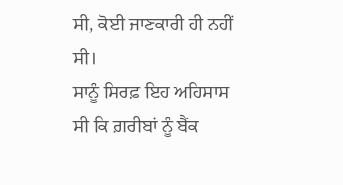ਸੀ, ਕੋਈ ਜਾਣਕਾਰੀ ਹੀ ਨਹੀਂ ਸੀ।
ਸਾਨੂੰ ਸਿਰਫ਼ ਇਹ ਅਹਿਸਾਸ ਸੀ ਕਿ ਗ਼ਰੀਬਾਂ ਨੂੰ ਬੈਂਕ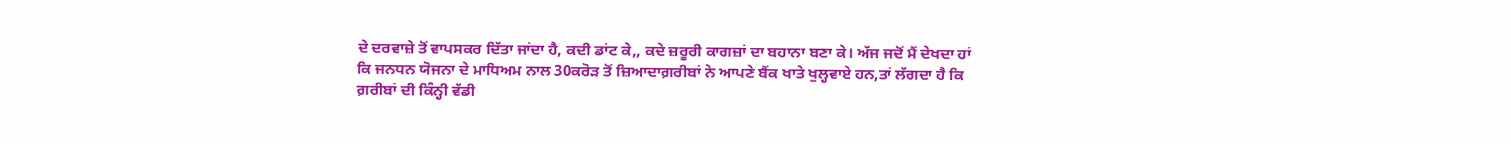ਦੇ ਦਰਵਾਜ਼ੇ ਤੋਂ ਵਾਪਸਕਰ ਦਿੱਤਾ ਜਾਂਦਾ ਹੈ, ਕਦੀ ਡਾਂਟ ਕੇ,, ਕਦੇ ਜ਼ਰੂਰੀ ਕਾਗਜ਼ਾਂ ਦਾ ਬਹਾਨਾ ਬਣਾ ਕੇ। ਅੱਜ ਜਦੋਂ ਮੈਂ ਦੇਖਦਾ ਹਾਂ ਕਿ ਜਨਧਨ ਯੋਜਨਾ ਦੇ ਮਾਧਿਅਮ ਨਾਲ 30ਕਰੋੜ ਤੋਂ ਜ਼ਿਆਦਾਗ਼ਰੀਬਾਂ ਨੇ ਆਪਣੇ ਬੈਂਕ ਖਾਤੇ ਖੁਲ੍ਹਵਾਏ ਹਨ,ਤਾਂ ਲੱਗਦਾ ਹੈ ਕਿ ਗ਼ਰੀਬਾਂ ਦੀ ਕਿੰਨ੍ਹੀ ਵੱਡੀ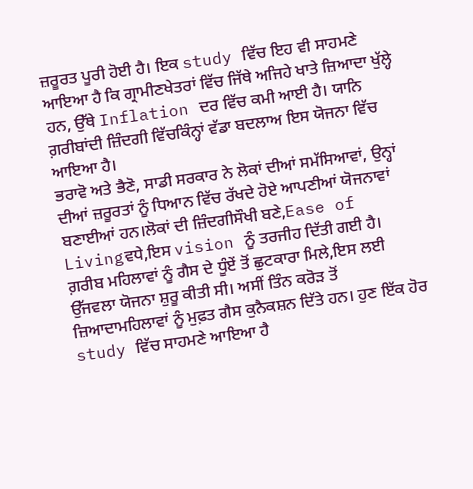ਜ਼ਰੂਰਤ ਪੂਰੀ ਹੋਈ ਹੈ। ਇਕ study ਵਿੱਚ ਇਹ ਵੀ ਸਾਹਮਣੇ ਆਇਆ ਹੈ ਕਿ ਗ੍ਰਾਮੀਣਖੇਤਰਾਂ ਵਿੱਚ ਜਿੱਥੇ ਅਜਿਹੇ ਖਾਤੇ ਜ਼ਿਆਦਾ ਖੁੱਲ੍ਹੇ ਹਨ, ਉੱਥੇ Inflation ਦਰ ਵਿੱਚ ਕਮੀ ਆਈ ਹੈ। ਯਾਨਿ ਗ਼ਰੀਬਾਂਦੀ ਜ਼ਿੰਦਗੀ ਵਿੱਚਕਿੰਨ੍ਹਾਂ ਵੱਡਾ ਬਦਲਾਅ ਇਸ ਯੋਜਨਾ ਵਿੱਚ ਆਇਆ ਹੈ।
ਭਰਾਵੋ ਅਤੇ ਭੈਣੋ, ਸਾਡੀ ਸਰਕਾਰ ਨੇ ਲੋਕਾਂ ਦੀਆਂ ਸਮੱਸਿਆਵਾਂ, ਉਨ੍ਹਾਂ ਦੀਆਂ ਜ਼ਰੂਰਤਾਂ ਨੂੰ ਧਿਆਨ ਵਿੱਚ ਰੱਖਦੇ ਹੋਏ ਆਪਣੀਆਂ ਯੋਜਨਾਵਾਂ ਬਣਾਈਆਂ ਹਨ।ਲੋਕਾਂ ਦੀ ਜ਼ਿੰਦਗੀਸੌਖੀ ਬਣੇ,Ease of Livingਵਧੇ,ਇਸ vision ਨੂੰ ਤਰਜੀਹ ਦਿੱਤੀ ਗਈ ਹੈ।
ਗ਼ਰੀਬ ਮਹਿਲਾਵਾਂ ਨੂੰ ਗੈਸ ਦੇ ਧੂੰਏਂ ਤੋਂ ਛੁਟਕਾਰਾ ਮਿਲੇ,ਇਸ ਲਈ ਉੱਜਵਲਾ ਯੋਜਨਾ ਸ਼ੁਰੂ ਕੀਤੀ ਸੀ। ਅਸੀਂ ਤਿੰਨ ਕਰੋੜ ਤੋਂ ਜ਼ਿਆਦਾਮਹਿਲਾਵਾਂ ਨੂੰ ਮੁਫ਼ਤ ਗੈਸ ਕੁਨੈਕਸ਼ਨ ਦਿੱਤੇ ਹਨ। ਹੁਣ ਇੱਕ ਹੋਰ study ਵਿੱਚ ਸਾਹਮਣੇ ਆਇਆ ਹੈ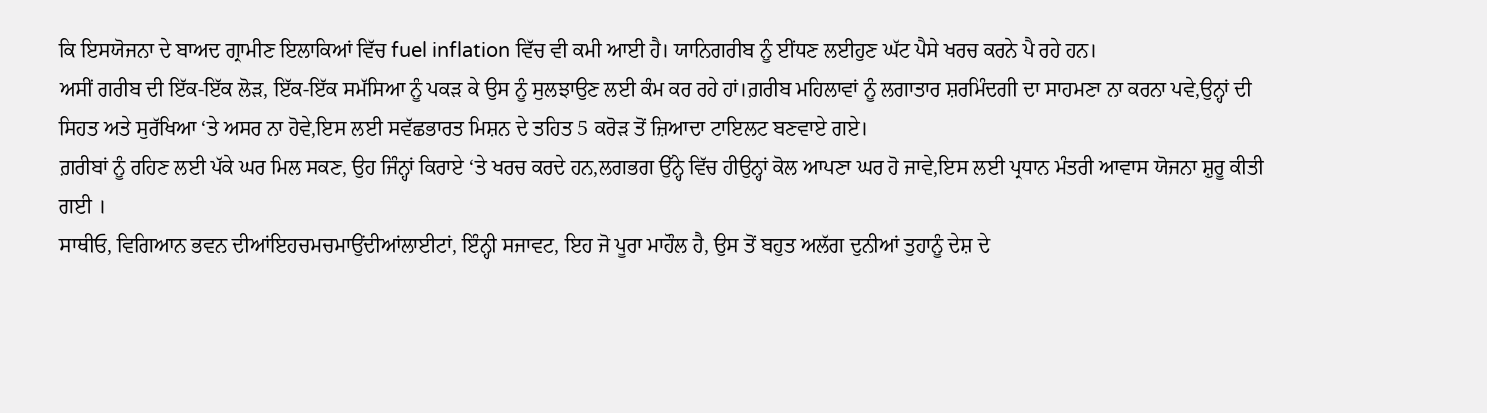ਕਿ ਇਸਯੋਜਨਾ ਦੇ ਬਾਅਦ ਗ੍ਰਾਮੀਣ ਇਲਾਕਿਆਂ ਵਿੱਚ fuel inflation ਵਿੱਚ ਵੀ ਕਮੀ ਆਈ ਹੈ। ਯਾਨਿਗਰੀਬ ਨੂੰ ਈਂਧਣ ਲਈਹੁਣ ਘੱਟ ਪੈਸੇ ਖਰਚ ਕਰਨੇ ਪੈ ਰਹੇ ਹਨ।
ਅਸੀਂ ਗਰੀਬ ਦੀ ਇੱਕ-ਇੱਕ ਲੋੜ, ਇੱਕ-ਇੱਕ ਸਮੱਸਿਆ ਨੂੰ ਪਕੜ ਕੇ ਉਸ ਨੂੰ ਸੁਲਝਾਉਣ ਲਈ ਕੰਮ ਕਰ ਰਹੇ ਹਾਂ।ਗ਼ਰੀਬ ਮਹਿਲਾਵਾਂ ਨੂੰ ਲਗਾਤਾਰ ਸ਼ਰਮਿੰਦਗੀ ਦਾ ਸਾਹਮਣਾ ਨਾ ਕਰਨਾ ਪਵੇ,ਉਨ੍ਹਾਂ ਦੀ ਸਿਹਤ ਅਤੇ ਸੁਰੱਖਿਆ ‘ਤੇ ਅਸਰ ਨਾ ਹੋਵੇ,ਇਸ ਲਈ ਸਵੱਛਭਾਰਤ ਮਿਸ਼ਨ ਦੇ ਤਹਿਤ 5 ਕਰੋੜ ਤੋਂ ਜ਼ਿਆਦਾ ਟਾਇਲਟ ਬਣਵਾਏ ਗਏ।
ਗ਼ਰੀਬਾਂ ਨੂੰ ਰਹਿਣ ਲਈ ਪੱਕੇ ਘਰ ਮਿਲ ਸਕਣ, ਉਹ ਜਿੰਨ੍ਹਾਂ ਕਿਰਾਏ ‘ਤੇ ਖਰਚ ਕਰਦੇ ਹਨ,ਲਗਭਗ ਉੱਨ੍ਹੇ ਵਿੱਚ ਹੀਉਨ੍ਹਾਂ ਕੋਲ ਆਪਣਾ ਘਰ ਹੋ ਜਾਵੇ,ਇਸ ਲਈ ਪ੍ਰਧਾਨ ਮੰਤਰੀ ਆਵਾਸ ਯੋਜਨਾ ਸ਼ੁਰੂ ਕੀਤੀ ਗਈ ।
ਸਾਥੀਓ, ਵਿਗਿਆਨ ਭਵਨ ਦੀਆਂਇਹਚਮਚਮਾਉਂਦੀਆਂਲਾਈਟਾਂ, ਇੰਨ੍ਹੀ ਸਜਾਵਟ, ਇਹ ਜੋ ਪੂਰਾ ਮਾਹੌਲ ਹੈ, ਉਸ ਤੋਂ ਬਹੁਤ ਅਲੱਗ ਦੁਨੀਆਂ ਤੁਹਾਨੂੰ ਦੇਸ਼ ਦੇ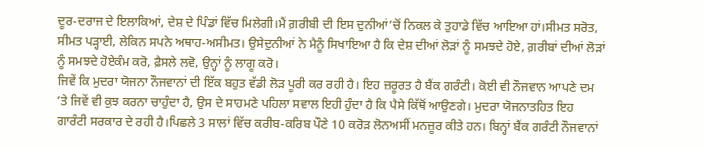ਦੂਰ-ਦਰਾਜ ਦੇ ਇਲਾਕਿਆਂ, ਦੇਸ਼ ਦੇ ਪਿੰਡਾਂ ਵਿੱਚ ਮਿਲੇਗੀ।ਮੈਂ ਗ਼ਰੀਬੀ ਦੀ ਇਸ ਦੁਨੀਆਂ’ਚੋਂ ਨਿਕਲ ਕੇ ਤੁਹਾਡੇ ਵਿੱਚ ਆਇਆ ਹਾਂ।ਸੀਮਤ ਸਰੋਤ, ਸੀਮਤ ਪੜ੍ਹਾਈ, ਲੇਕਿਨ ਸਪਨੇ ਅਥਾਹ-ਅਸੀਮਤ। ਉਸੇਦੁਨੀਆਂ ਨੇ ਮੈਨੂੰ ਸਿਖਾਇਆ ਹੈ ਕਿ ਦੇਸ਼ ਦੀਆਂ ਲੋੜਾਂ ਨੂੰ ਸਮਝਦੇ ਹੋਏ, ਗ਼ਰੀਬਾਂ ਦੀਆਂ ਲੋੜਾਂ ਨੂੰ ਸਮਝਦੇ ਹੋਏਕੰਮ ਕਰੋ, ਫ਼ੈਸਲੇ ਲਵੋ, ਉਨ੍ਹਾਂ ਨੂੰ ਲਾਗੂ ਕਰੋ।
ਜਿਵੇਂ ਕਿ ਮੁਦਰਾ ਯੋਜਨਾ ਨੌਜਵਾਨਾਂ ਦੀ ਇੱਕ ਬਹੁਤ ਵੱਡੀ ਲੋੜ ਪੂਰੀ ਕਰ ਰਹੀ ਹੈ। ਇਹ ਜ਼ਰੂਰਤ ਹੈ ਬੈਂਕ ਗਰੰਟੀ। ਕੋਈ ਵੀ ਨੌਜਵਾਨ ਆਪਣੇ ਦਮ ’ਤੇ ਜਿਵੇਂ ਵੀ ਕੁਝ ਕਰਨਾ ਚਾਹੁੰਦਾ ਹੈ, ਉਸ ਦੇ ਸਾਹਮਣੇ ਪਹਿਲਾ ਸਵਾਲ ਇਹੀ ਹੁੰਦਾ ਹੈ ਕਿ ਪੈਸੇ ਕਿੱਥੋਂ ਆਉਣਗੇ। ਮੁਦਰਾ ਯੋਜਨਾਤਹਿਤ ਇਹ ਗਾਰੰਟੀ ਸਰਕਾਰ ਦੇ ਰਹੀ ਹੈ।ਪਿਛਲੇ 3 ਸਾਲਾਂ ਵਿੱਚ ਕਰੀਬ-ਕਰਿਬ ਪੌਣੇ 10 ਕਰੋੜ ਲੋਨਅਸੀਂ ਮਨਜ਼ੂਰ ਕੀਤੇ ਹਨ। ਬਿਨ੍ਹਾਂ ਬੈਂਕ ਗਰੰਟੀ ਨੌਜਵਾਨਾਂ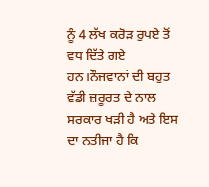ਨੂੰ 4 ਲੱਖ ਕਰੋੜ ਰੁਪਏ ਤੋਂ ਵਧ ਦਿੱਤੇ ਗਏ ਹਨ।ਨੌਜਵਾਨਾਂ ਦੀ ਬਹੁਤ ਵੱਡੀ ਜ਼ਰੂਰਤ ਦੇ ਨਾਲ ਸਰਕਾਰ ਖੜੀ ਹੈ ਅਤੇ ਇਸ ਦਾ ਨਤੀਜਾ ਹੈ ਕਿ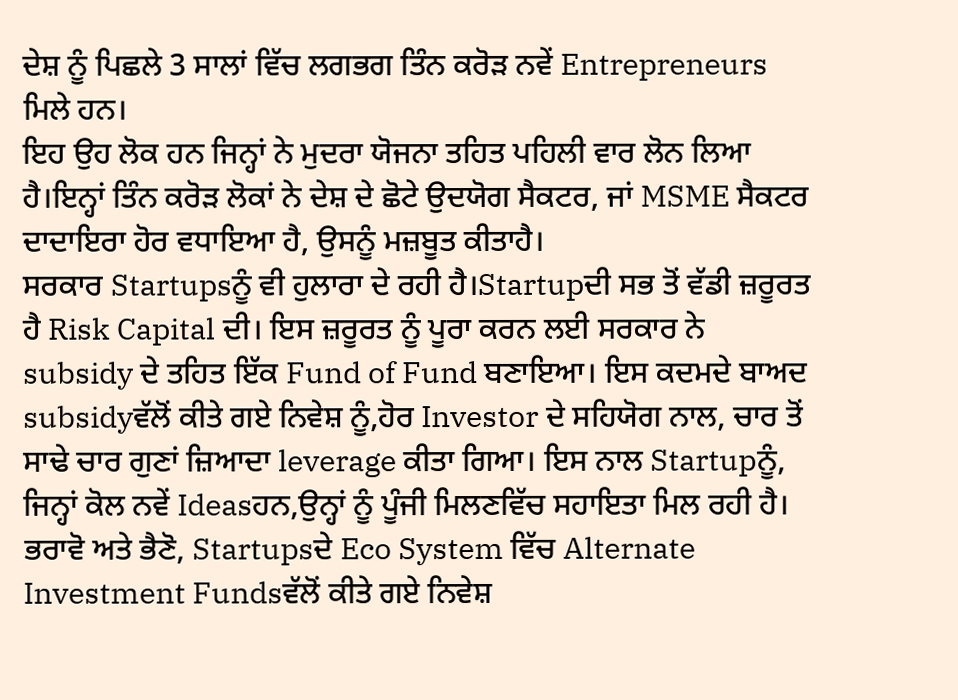ਦੇਸ਼ ਨੂੰ ਪਿਛਲੇ 3 ਸਾਲਾਂ ਵਿੱਚ ਲਗਭਗ ਤਿੰਨ ਕਰੋੜ ਨਵੇਂ Entrepreneurs ਮਿਲੇ ਹਨ।
ਇਹ ਉਹ ਲੋਕ ਹਨ ਜਿਨ੍ਹਾਂ ਨੇ ਮੁਦਰਾ ਯੋਜਨਾ ਤਹਿਤ ਪਹਿਲੀ ਵਾਰ ਲੋਨ ਲਿਆ ਹੈ।ਇਨ੍ਹਾਂ ਤਿੰਨ ਕਰੋੜ ਲੋਕਾਂ ਨੇ ਦੇਸ਼ ਦੇ ਛੋਟੇ ਉਦਯੋਗ ਸੈਕਟਰ, ਜਾਂ MSME ਸੈਕਟਰ ਦਾਦਾਇਰਾ ਹੋਰ ਵਧਾਇਆ ਹੈ, ਉਸਨੂੰ ਮਜ਼ਬੂਤ ਕੀਤਾਹੈ।
ਸਰਕਾਰ Startupsਨੂੰ ਵੀ ਹੁਲਾਰਾ ਦੇ ਰਹੀ ਹੈ।Startupਦੀ ਸਭ ਤੋਂ ਵੱਡੀ ਜ਼ਰੂਰਤ ਹੈ Risk Capital ਦੀ। ਇਸ ਜ਼ਰੂਰਤ ਨੂੰ ਪੂਰਾ ਕਰਨ ਲਈ ਸਰਕਾਰ ਨੇ subsidy ਦੇ ਤਹਿਤ ਇੱਕ Fund of Fund ਬਣਾਇਆ। ਇਸ ਕਦਮਦੇ ਬਾਅਦ subsidyਵੱਲੋਂ ਕੀਤੇ ਗਏ ਨਿਵੇਸ਼ ਨੂੰ,ਹੋਰ Investor ਦੇ ਸਹਿਯੋਗ ਨਾਲ, ਚਾਰ ਤੋਂ ਸਾਢੇ ਚਾਰ ਗੁਣਾਂ ਜ਼ਿਆਦਾ leverage ਕੀਤਾ ਗਿਆ। ਇਸ ਨਾਲ Startupਨੂੰ, ਜਿਨ੍ਹਾਂ ਕੋਲ ਨਵੇਂ Ideasਹਨ,ਉਨ੍ਹਾਂ ਨੂੰ ਪੂੰਜੀ ਮਿਲਣਵਿੱਚ ਸਹਾਇਤਾ ਮਿਲ ਰਹੀ ਹੈ।
ਭਰਾਵੋ ਅਤੇ ਭੈਣੋ, Startupsਦੇ Eco System ਵਿੱਚ Alternate Investment Fundsਵੱਲੋਂ ਕੀਤੇ ਗਏ ਨਿਵੇਸ਼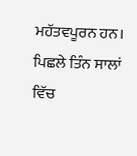ਮਹੱਤਵਪੂਰਨ ਹਨ। ਪਿਛਲੇ ਤਿੰਨ ਸਾਲਾਂ ਵਿੱਚ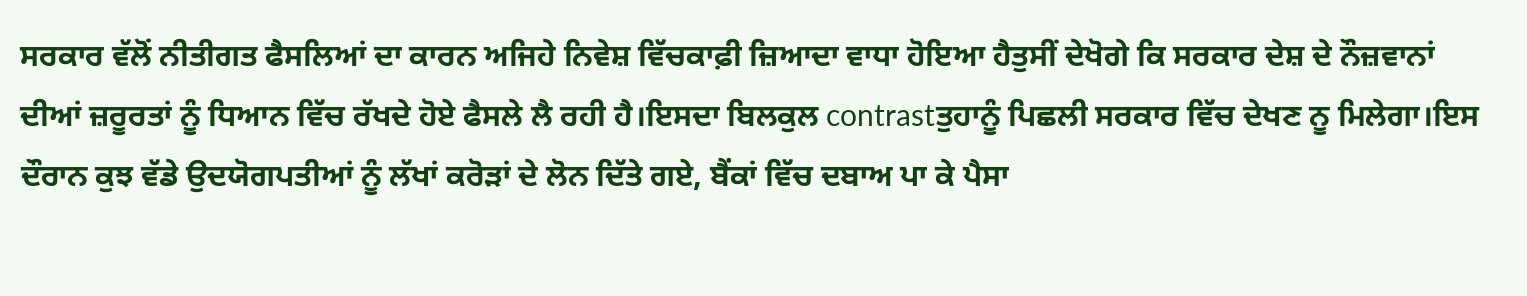ਸਰਕਾਰ ਵੱਲੋਂ ਨੀਤੀਗਤ ਫੈਸਲਿਆਂ ਦਾ ਕਾਰਨ ਅਜਿਹੇ ਨਿਵੇਸ਼ ਵਿੱਚਕਾਫ਼ੀ ਜ਼ਿਆਦਾ ਵਾਧਾ ਹੋਇਆ ਹੈਤੁਸੀਂ ਦੇਖੋਗੇ ਕਿ ਸਰਕਾਰ ਦੇਸ਼ ਦੇ ਨੌਜ਼ਵਾਨਾਂ ਦੀਆਂ ਜ਼ਰੂਰਤਾਂ ਨੂੰ ਧਿਆਨ ਵਿੱਚ ਰੱਖਦੇ ਹੋਏ ਫੈਸਲੇ ਲੈ ਰਹੀ ਹੈ।ਇਸਦਾ ਬਿਲਕੁਲ contrastਤੁਹਾਨੂੰ ਪਿਛਲੀ ਸਰਕਾਰ ਵਿੱਚ ਦੇਖਣ ਨੂ ਮਿਲੇਗਾ।ਇਸ ਦੌਰਾਨ ਕੁਝ ਵੱਡੇ ਉਦਯੋਗਪਤੀਆਂ ਨੂੰ ਲੱਖਾਂ ਕਰੋੜਾਂ ਦੇ ਲੋਨ ਦਿੱਤੇ ਗਏ, ਬੈਂਕਾਂ ਵਿੱਚ ਦਬਾਅ ਪਾ ਕੇ ਪੈਸਾ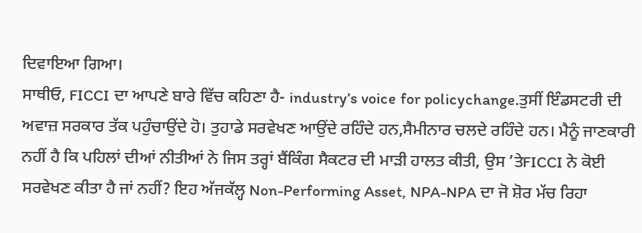ਦਿਵਾਇਆ ਗਿਆ।
ਸਾਥੀਓ, FICCI ਦਾ ਆਪਣੇ ਬਾਰੇ ਵਿੱਚ ਕਹਿਣਾ ਹੈ- industry’s voice for policychange.ਤੁਸੀਂ ਇੰਡਸਟਰੀ ਦੀ ਅਵਾਜ਼ ਸਰਕਾਰ ਤੱਕ ਪਹੁੰਚਾਉਂਦੇ ਹੋ। ਤੁਹਾਡੇ ਸਰਵੇਖਣ ਆਉਂਦੇ ਰਹਿੰਦੇ ਹਨ,ਸੈਮੀਨਾਰ ਚਲਦੇ ਰਹਿੰਦੇ ਹਨ। ਮੈਨੂੰ ਜਾਣਕਾਰੀ ਨਹੀਂ ਹੈ ਕਿ ਪਹਿਲਾਂ ਦੀਆਂ ਨੀਤੀਆਂ ਨੇ ਜਿਸ ਤਰ੍ਹਾਂ ਬੈਂਕਿੰਗ ਸੈਕਟਰ ਦੀ ਮਾੜੀ ਹਾਲਤ ਕੀਤੀ, ਉਸ ’ਤੇFICCI ਨੇ ਕੋਈ ਸਰਵੇਖਣ ਕੀਤਾ ਹੈ ਜਾਂ ਨਹੀਂ? ਇਹ ਅੱਜਕੱਲ੍ਹ Non-Performing Asset, NPA-NPA ਦਾ ਜੋ ਸ਼ੋਰ ਮੱਚ ਰਿਹਾ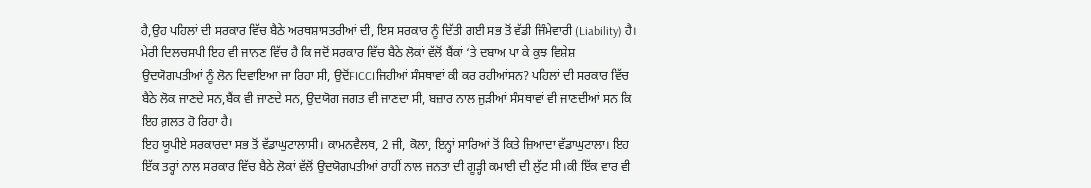ਹੈ,ਉਹ ਪਹਿਲਾਂ ਦੀ ਸਰਕਾਰ ਵਿੱਚ ਬੈਠੇ ਅਰਥਸ਼ਾਸਤਰੀਆਂ ਦੀ, ਇਸ ਸਰਕਾਰ ਨੂੰ ਦਿੱਤੀ ਗਈ ਸਭ ਤੋਂ ਵੱਡੀ ਜਿੰਮੇਵਾਰੀ (Liability) ਹੈ।
ਮੇਰੀ ਦਿਲਚਸਪੀ ਇਹ ਵੀ ਜਾਨਣ ਵਿੱਚ ਹੈ ਕਿ ਜਦੋਂ ਸਰਕਾਰ ਵਿੱਚ ਬੈਠੇ ਲੋਕਾਂ ਵੱਲੋਂ ਬੈਂਕਾਂ ‘ਤੇ ਦਬਾਅ ਪਾ ਕੇ ਕੁਝ ਵਿਸ਼ੇਸ਼ ਉਦਯੋਗਪਤੀਆਂ ਨੂੰ ਲੋਨ ਦਿਵਾਇਆ ਜਾ ਰਿਹਾ ਸੀ, ਉਦੋਂFICCIਜਿਹੀਆਂ ਸੰਸਥਾਵਾਂ ਕੀ ਕਰ ਰਹੀਆਂਸਨ? ਪਹਿਲਾਂ ਦੀ ਸਰਕਾਰ ਵਿੱਚ ਬੈਠੇ ਲੋਕ ਜਾਣਦੇ ਸਨ,ਬੈਂਕ ਵੀ ਜਾਣਦੇ ਸਨ, ਉਦਯੋਗ ਜਗਤ ਵੀ ਜਾਣਦਾ ਸੀ, ਬਜ਼ਾਰ ਨਾਲ ਜੁੜੀਆਂ ਸੰਸਥਾਵਾਂ ਵੀ ਜਾਣਦੀਆਂ ਸਨ ਕਿ ਇਹ ਗ਼ਲਤ ਹੋ ਰਿਹਾ ਹੈ।
ਇਹ ਯੂਪੀਏ ਸਰਕਾਰਦਾ ਸਭ ਤੋਂ ਵੱਡਾਘੁਟਾਲਾਸੀ। ਕਾਮਨਵੈਲਥ, 2 ਜੀ, ਕੋਲਾ, ਇਨ੍ਹਾਂ ਸਾਰਿਆਂ ਤੋਂ ਕਿਤੇ ਜ਼ਿਆਦਾ ਵੱਡਾਘੁਟਾਲਾ। ਇਹ ਇੱਕ ਤਰ੍ਹਾਂ ਨਾਲ ਸਰਕਾਰ ਵਿੱਚ ਬੈਠੇ ਲੋਕਾਂ ਵੱਲੋਂ ਉਦਯੋਗਪਤੀਆਂ ਰਾਹੀਂ ਨਾਲ ਜਨਤਾ ਦੀ ਗੂੜ੍ਹੀ ਕਮਾਈ ਦੀ ਲੁੱਟ ਸੀ।ਕੀ ਇੱਕ ਵਾਰ ਵੀ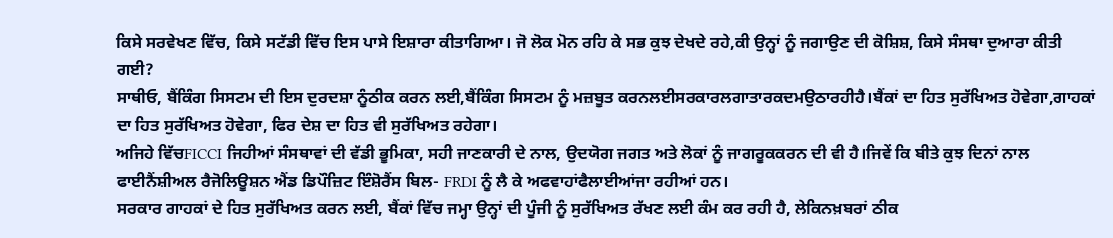ਕਿਸੇ ਸਰਵੇਖਣ ਵਿੱਚ, ਕਿਸੇ ਸਟੱਡੀ ਵਿੱਚ ਇਸ ਪਾਸੇ ਇਸ਼ਾਰਾ ਕੀਤਾਗਿਆ। ਜੋ ਲੋਕ ਮੋਨ ਰਹਿ ਕੇ ਸਭ ਕੁਝ ਦੇਖਦੇ ਰਹੇ,ਕੀ ਉਨ੍ਹਾਂ ਨੂੰ ਜਗਾਉਣ ਦੀ ਕੋਸ਼ਿਸ਼, ਕਿਸੇ ਸੰਸਥਾ ਦੁਆਰਾ ਕੀਤੀ ਗਈ?
ਸਾਥੀਓ, ਬੈਂਕਿੰਗ ਸਿਸਟਮ ਦੀ ਇਸ ਦੁਰਦਸ਼ਾ ਨੂੰਠੀਕ ਕਰਨ ਲਈ,ਬੈਂਕਿੰਗ ਸਿਸਟਮ ਨੂੰ ਮਜ਼ਬੂਤ ਕਰਨਲਈਸਰਕਾਰਲਗਾਤਾਰਕਦਮਉਠਾਰਹੀਹੈ।ਬੈਂਕਾਂ ਦਾ ਹਿਤ ਸੁਰੱਖਿਅਤ ਹੋਵੇਗਾ,ਗਾਹਕਾਂ ਦਾ ਹਿਤ ਸੁਰੱਖਿਅਤ ਹੋਵੇਗਾ, ਫਿਰ ਦੇਸ਼ ਦਾ ਹਿਤ ਵੀ ਸੁਰੱਖਿਅਤ ਰਹੇਗਾ।
ਅਜਿਹੇ ਵਿੱਚFICCI ਜਿਹੀਆਂ ਸੰਸਥਾਵਾਂ ਦੀ ਵੱਡੀ ਭੂਮਿਕਾ, ਸਹੀ ਜਾਣਕਾਰੀ ਦੇ ਨਾਲ, ਉਦਯੋਗ ਜਗਤ ਅਤੇ ਲੋਕਾਂ ਨੂੰ ਜਾਗਰੂਕਕਰਨ ਦੀ ਵੀ ਹੈ।ਜਿਵੇਂ ਕਿ ਬੀਤੇ ਕੁਝ ਦਿਨਾਂ ਨਾਲ ਫਾਈਨੈਂਸ਼ੀਅਲ ਰੈਜੋਲਿਊਸ਼ਨ ਐਂਡ ਡਿਪੌਜ਼ਿਟ ਇੰਸ਼ੋਰੈਂਸ ਬਿਲ- FRDI ਨੂੰ ਲੈ ਕੇ ਅਫਵਾਹਾਂਫੈਲਾਈਆਂਜਾ ਰਹੀਆਂ ਹਨ।
ਸਰਕਾਰ ਗਾਹਕਾਂ ਦੇ ਹਿਤ ਸੁਰੱਖਿਅਤ ਕਰਨ ਲਈ, ਬੈਂਕਾਂ ਵਿੱਚ ਜਮ੍ਹਾ ਉਨ੍ਹਾਂ ਦੀ ਪੂੰਜੀ ਨੂੰ ਸੁਰੱਖਿਅਤ ਰੱਖਣ ਲਈ ਕੰਮ ਕਰ ਰਹੀ ਹੈ, ਲੇਕਿਨਖ਼ਬਰਾਂ ਠੀਕ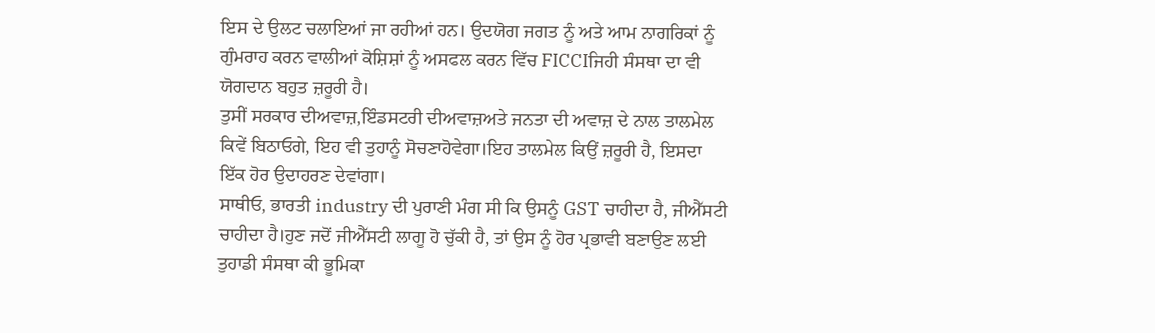ਇਸ ਦੇ ਉਲਟ ਚਲਾਇਆਂ ਜਾ ਰਹੀਆਂ ਹਨ। ਉਦਯੋਗ ਜਗਤ ਨੂੰ ਅਤੇ ਆਮ ਨਾਗਰਿਕਾਂ ਨੂੰ ਗੁੰਮਰਾਹ ਕਰਨ ਵਾਲੀਆਂ ਕੋਸ਼ਿਸ਼ਾਂ ਨੂੰ ਅਸਫਲ ਕਰਨ ਵਿੱਚ FICCIਜਿਹੀ ਸੰਸਥਾ ਦਾ ਵੀ ਯੋਗਦਾਨ ਬਹੁਤ ਜ਼ਰੂਰੀ ਹੈ।
ਤੁਸੀਂ ਸਰਕਾਰ ਦੀਅਵਾਜ਼,ਇੰਡਸਟਰੀ ਦੀਅਵਾਜ਼ਅਤੇ ਜਨਤਾ ਦੀ ਅਵਾਜ਼ ਦੇ ਨਾਲ ਤਾਲਮੇਲ ਕਿਵੇਂ ਬਿਠਾਓਗੇ, ਇਹ ਵੀ ਤੁਹਾਨੂੰ ਸੋਚਣਾਹੋਵੇਗਾ।ਇਹ ਤਾਲਮੇਲ ਕਿਉਂ ਜ਼ਰੂਰੀ ਹੈ, ਇਸਦਾ ਇੱਕ ਹੋਰ ਉਦਾਹਰਣ ਦੇਵਾਂਗਾ।
ਸਾਥੀਓ, ਭਾਰਤੀ industry ਦੀ ਪੁਰਾਣੀ ਮੰਗ ਸੀ ਕਿ ਉਸਨੂੰ GST ਚਾਹੀਦਾ ਹੈ, ਜੀਐੱਸਟੀ ਚਾਹੀਦਾ ਹੈ।ਹੁਣ ਜਦੋਂ ਜੀਐੱਸਟੀ ਲਾਗੂ ਹੋ ਚੁੱਕੀ ਹੈ, ਤਾਂ ਉਸ ਨੂੰ ਹੋਰ ਪ੍ਰਭਾਵੀ ਬਣਾਉਣ ਲਈ ਤੁਹਾਡੀ ਸੰਸਥਾ ਕੀ ਭੂਮਿਕਾ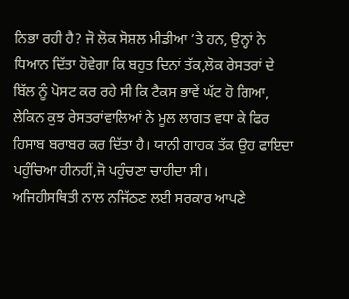ਨਿਭਾ ਰਹੀ ਹੈ? ਜੋ ਲੋਕ ਸੋਸ਼ਲ ਮੀਡੀਆ ’ਤੇ ਹਨ, ਉਨ੍ਹਾਂ ਨੇ ਧਿਆਨ ਦਿੱਤਾ ਹੋਵੇਗਾ ਕਿ ਬਹੁਤ ਦਿਨਾਂ ਤੱਕ,ਲੋਕ ਰੇਸਤਰਾਂ ਦੇ ਬਿੱਲ ਨੂੰ ਪੋਸਟ ਕਰ ਰਹੇ ਸੀ ਕਿ ਟੈਕਸ ਭਾਵੇਂ ਘੱਟ ਹੋ ਗਿਆ, ਲੇਕਿਨ ਕੁਝ ਰੇਸਤਰਾਂਵਾਲਿਆਂ ਨੇ ਮੂਲ ਲਾਗਤ ਵਧਾ ਕੇ ਫਿਰ ਹਿਸਾਬ ਬਰਾਬਰ ਕਰ ਦਿੱਤਾ ਹੈ। ਯਾਨੀ ਗਾਹਕ ਤੱਕ ਉਹ ਫਾਇਦਾ ਪਹੁੰਚਿਆ ਹੀਨਹੀਂ,ਜੋ ਪਹੁੰਚਣਾ ਚਾਹੀਦਾ ਸੀ।
ਅਜਿਹੀਸਥਿਤੀ ਨਾਲ ਨਜਿੱਠਣ ਲਈ ਸਰਕਾਰ ਆਪਣੇ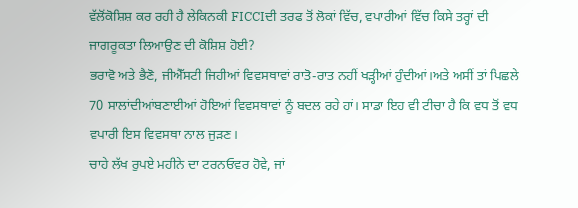ਵੱਲੋਂਕੋਸ਼ਿਸ਼ ਕਰ ਰਹੀ ਹੈ ਲੇਕਿਨਕੀ FICCIਦੀ ਤਰਫ ਤੋਂ ਲੋਕਾਂ ਵਿੱਚ, ਵਪਾਰੀਆਂ ਵਿੱਚ ਕਿਸੇ ਤਰ੍ਹਾਂ ਦੀ ਜਾਗਰੂਕਤਾ ਲਿਆਉਣ ਦੀ ਕੋਸ਼ਿਸ਼ ਹੋਈ?
ਭਰਾਵੋ ਅਤੇ ਭੈਣੋ, ਜੀਐੱਸਟੀ ਜਿਹੀਆਂ ਵਿਵਸਥਾਵਾਂ ਰਾਤੋ-ਰਾਤ ਨਹੀਂ ਖੜ੍ਹੀਆਂ ਹੁੰਦੀਆਂ।ਅਤੇ ਅਸੀਂ ਤਾਂ ਪਿਛਲੇ 70 ਸਾਲਾਂਦੀਆਂਬਣਾਈਆਂ ਹੋਇਆਂ ਵਿਵਸਥਾਵਾਂ ਨੂੰ ਬਦਲ ਰਹੇ ਹਾਂ। ਸਾਡਾ ਇਹ ਵੀ ਟੀਚਾ ਹੈ ਕਿ ਵਧ ਤੋਂ ਵਧ ਵਪਾਰੀ ਇਸ ਵਿਵਸਥਾ ਨਾਲ ਜੁੜਣ।
ਚਾਹੇ ਲੱਖ ਰੁਪਏ ਮਹੀਨੇ ਦਾ ਟਰਨਓਵਰ ਹੋਵੇ, ਜਾਂ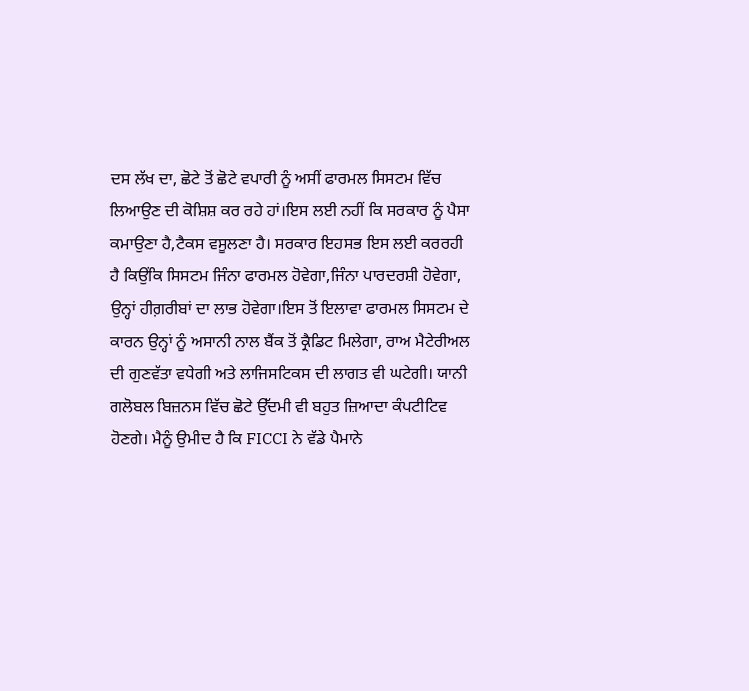ਦਸ ਲੱਖ ਦਾ, ਛੋਟੇ ਤੋਂ ਛੋਟੇ ਵਪਾਰੀ ਨੂੰ ਅਸੀਂ ਫਾਰਮਲ ਸਿਸਟਮ ਵਿੱਚ ਲਿਆਉਣ ਦੀ ਕੋਸ਼ਿਸ਼ ਕਰ ਰਹੇ ਹਾਂ।ਇਸ ਲਈ ਨਹੀਂ ਕਿ ਸਰਕਾਰ ਨੂੰ ਪੈਸਾ ਕਮਾਉਣਾ ਹੈ,ਟੈਕਸ ਵਸੂਲਣਾ ਹੈ। ਸਰਕਾਰ ਇਹਸਭ ਇਸ ਲਈ ਕਰਰਹੀ ਹੈ ਕਿਉਂਕਿ ਸਿਸਟਮ ਜਿੰਨਾ ਫਾਰਮਲ ਹੋਵੇਗਾ,ਜਿੰਨਾ ਪਾਰਦਰਸ਼ੀ ਹੋਵੇਗਾ, ਉਨ੍ਹਾਂ ਹੀਗ਼ਰੀਬਾਂ ਦਾ ਲਾਭ ਹੋਵੇਗਾ।ਇਸ ਤੋਂ ਇਲਾਵਾ ਫਾਰਮਲ ਸਿਸਟਮ ਦੇ ਕਾਰਨ ਉਨ੍ਹਾਂ ਨੂੰ ਅਸਾਨੀ ਨਾਲ ਬੈਂਕ ਤੋਂ ਕ੍ਰੈਡਿਟ ਮਿਲੇਗਾ, ਰਾਅ ਮੈਟੇਰੀਅਲ ਦੀ ਗੁਣਵੱਤਾ ਵਧੇਗੀ ਅਤੇ ਲਾਜਿਸਟਿਕਸ ਦੀ ਲਾਗਤ ਵੀ ਘਟੇਗੀ। ਯਾਨੀ ਗਲੋਬਲ ਬਿਜ਼ਨਸ ਵਿੱਚ ਛੋਟੇ ਉੱਦਮੀ ਵੀ ਬਹੁਤ ਜ਼ਿਆਦਾ ਕੰਪਟੀਟਿਵ ਹੋਣਗੇ। ਮੈਨੂੰ ਉਮੀਦ ਹੈ ਕਿ FICCI ਨੇ ਵੱਡੇ ਪੈਮਾਨੇ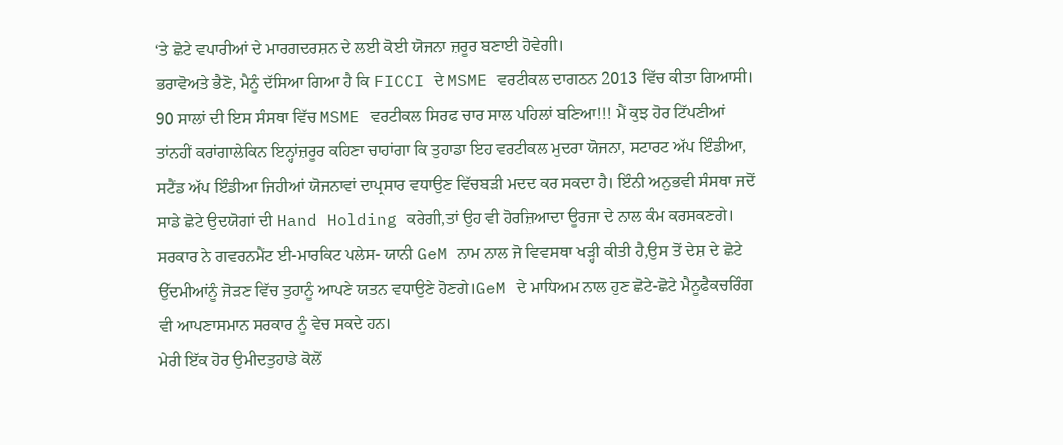‘ਤੇ ਛੋਟੇ ਵਪਾਰੀਆਂ ਦੇ ਮਾਰਗਦਰਸ਼ਨ ਦੇ ਲਈ ਕੋਈ ਯੋਜਨਾ ਜ਼ਰੂਰ ਬਣਾਈ ਹੋਵੇਗੀ।
ਭਰਾਵੋਅਤੇ ਭੈਣੋ, ਮੈਨੂੰ ਦੱਸਿਆ ਗਿਆ ਹੈ ਕਿ FICCI ਦੇ MSME ਵਰਟੀਕਲ ਦਾਗਠਨ 2013 ਵਿੱਚ ਕੀਤਾ ਗਿਆਸੀ। 90 ਸਾਲਾਂ ਦੀ ਇਸ ਸੰਸਥਾ ਵਿੱਚ MSME ਵਰਟੀਕਲ ਸਿਰਫ ਚਾਰ ਸਾਲ ਪਹਿਲਾਂ ਬਣਿਆ!!! ਮੈਂ ਕੁਝ ਹੋਰ ਟਿੱਪਣੀਆਂ ਤਾਂਨਹੀਂ ਕਰਾਂਗਾਲੇਕਿਨ ਇਨ੍ਹਾਂਜ਼ਰੂਰ ਕਹਿਣਾ ਚਾਹਾਂਗਾ ਕਿ ਤੁਹਾਡਾ ਇਹ ਵਰਟੀਕਲ ਮੁਦਰਾ ਯੋਜਨਾ, ਸਟਾਰਟ ਅੱਪ ਇੰਡੀਆ, ਸਟੈਂਡ ਅੱਪ ਇੰਡੀਆ ਜਿਹੀਆਂ ਯੋਜਨਾਵਾਂ ਦਾਪ੍ਰਸਾਰ ਵਧਾਉਣ ਵਿੱਚਬੜੀ ਮਦਦ ਕਰ ਸਕਦਾ ਹੈ। ਇੰਨੀ ਅਨੁਭਵੀ ਸੰਸਥਾ ਜਦੋਂ ਸਾਡੇ ਛੋਟੇ ਉਦਯੋਗਾਂ ਦੀ Hand Holding ਕਰੇਗੀ,ਤਾਂ ਉਹ ਵੀ ਹੋਰਜ਼ਿਆਦਾ ਊਰਜਾ ਦੇ ਨਾਲ ਕੰਮ ਕਰਸਕਣਗੇ।
ਸਰਕਾਰ ਨੇ ਗਵਰਨਮੈਂਟ ਈ-ਮਾਰਕਿਟ ਪਲੇਸ- ਯਾਨੀ GeM ਨਾਮ ਨਾਲ ਜੋ ਵਿਵਸਥਾ ਖੜ੍ਹੀ ਕੀਤੀ ਹੈ,ਉਸ ਤੋਂ ਦੇਸ਼ ਦੇ ਛੋਟੇ ਉੱਦਮੀਆਂਨੂੰ ਜੋੜਣ ਵਿੱਚ ਤੁਹਾਨੂੰ ਆਪਣੇ ਯਤਨ ਵਧਾਉਣੇ ਹੋਣਗੇ।GeM ਦੇ ਮਾਧਿਅਮ ਨਾਲ ਹੁਣ ਛੋਟੇ-ਛੋਟੇ ਮੈਨੂਫੈਕਚਰਿੰਗ ਵੀ ਆਪਣਾਸਮਾਨ ਸਰਕਾਰ ਨੂੰ ਵੇਚ ਸਕਦੇ ਹਨ।
ਮੇਰੀ ਇੱਕ ਹੋਰ ਉਮੀਦਤੁਹਾਡੇ ਕੋਲੋਂ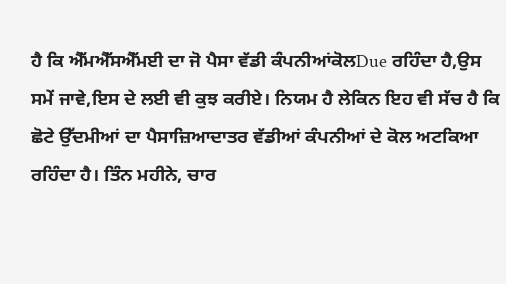ਹੈ ਕਿ ਐੱਮਐੱਸਐੱਮਈ ਦਾ ਜੋ ਪੈਸਾ ਵੱਡੀ ਕੰਪਨੀਆਂਕੋਲDue ਰਹਿੰਦਾ ਹੈ,ਉਸ ਸਮੇਂ ਜਾਵੇ,ਇਸ ਦੇ ਲਈ ਵੀ ਕੁਝ ਕਰੀਏ। ਨਿਯਮ ਹੈ ਲੇਕਿਨ ਇਹ ਵੀ ਸੱਚ ਹੈ ਕਿ ਛੋਟੇ ਉੱਦਮੀਆਂ ਦਾ ਪੈਸਾਜ਼ਿਆਦਾਤਰ ਵੱਡੀਆਂ ਕੰਪਨੀਆਂ ਦੇ ਕੋਲ ਅਟਕਿਆ ਰਹਿੰਦਾ ਹੈ। ਤਿੰਨ ਮਹੀਨੇ, ਚਾਰ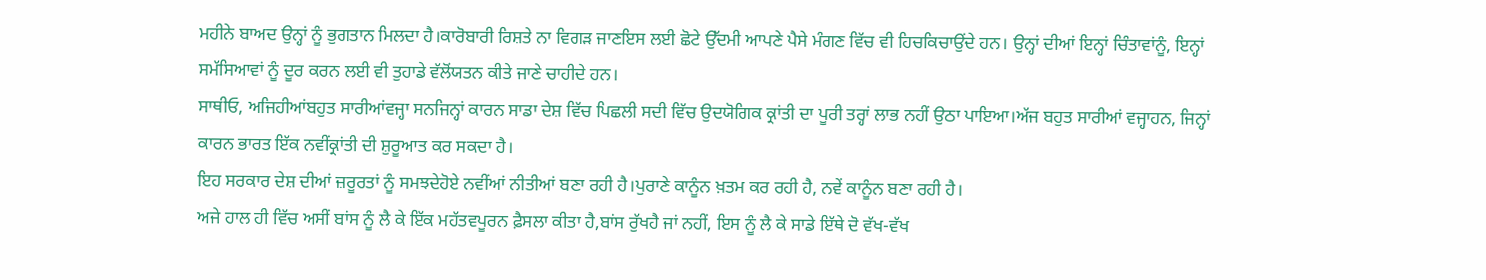ਮਹੀਨੇ ਬਾਅਦ ਉਨ੍ਹਾਂ ਨੂੰ ਭੁਗਤਾਨ ਮਿਲਦਾ ਹੈ।ਕਾਰੋਬਾਰੀ ਰਿਸ਼ਤੇ ਨਾ ਵਿਗੜ ਜਾਣਇਸ ਲਈ ਛੋਟੇ ਉੱਦਮੀ ਆਪਣੇ ਪੈਸੇ ਮੰਗਣ ਵਿੱਚ ਵੀ ਹਿਚਕਿਚਾਉਂਦੇ ਹਨ। ਉਨ੍ਹਾਂ ਦੀਆਂ ਇਨ੍ਹਾਂ ਚਿੰਤਾਵਾਂਨੂੰ, ਇਨ੍ਹਾਂ ਸਮੱਸਿਆਵਾਂ ਨੂੰ ਦੂਰ ਕਰਨ ਲਈ ਵੀ ਤੁਹਾਡੇ ਵੱਲੋਂਯਤਨ ਕੀਤੇ ਜਾਣੇ ਚਾਹੀਦੇ ਹਨ।
ਸਾਥੀਓ, ਅਜਿਹੀਆਂਬਹੁਤ ਸਾਰੀਆਂਵਜ੍ਹਾ ਸਨਜਿਨ੍ਹਾਂ ਕਾਰਨ ਸਾਡਾ ਦੇਸ਼ ਵਿੱਚ ਪਿਛਲੀ ਸਦੀ ਵਿੱਚ ਉਦਯੋਗਿਕ ਕ੍ਰਾਂਤੀ ਦਾ ਪੂਰੀ ਤਰ੍ਹਾਂ ਲਾਭ ਨਹੀਂ ਉਠਾ ਪਾਇਆ।ਅੱਜ ਬਹੁਤ ਸਾਰੀਆਂ ਵਜ੍ਹਾਹਨ, ਜਿਨ੍ਹਾਂ ਕਾਰਨ ਭਾਰਤ ਇੱਕ ਨਵੀਂਕ੍ਰਾਂਤੀ ਦੀ ਸ਼ੁਰੂਆਤ ਕਰ ਸਕਦਾ ਹੈ।
ਇਹ ਸਰਕਾਰ ਦੇਸ਼ ਦੀਆਂ ਜ਼ਰੂਰਤਾਂ ਨੂੰ ਸਮਝਦੇਹੋਏ ਨਵੀਂਆਂ ਨੀਤੀਆਂ ਬਣਾ ਰਹੀ ਹੈ।ਪੁਰਾਣੇ ਕਾਨੂੰਨ ਖ਼ਤਮ ਕਰ ਰਹੀ ਹੈ, ਨਵੇਂ ਕਾਨੂੰਨ ਬਣਾ ਰਹੀ ਹੈ।
ਅਜੇ ਹਾਲ ਹੀ ਵਿੱਚ ਅਸੀਂ ਬਾਂਸ ਨੂੰ ਲੈ ਕੇ ਇੱਕ ਮਹੱਤਵਪੂਰਨ ਫ਼ੈਸਲਾ ਕੀਤਾ ਹੈ,ਬਾਂਸ ਰੁੱਖਹੈ ਜਾਂ ਨਹੀਂ, ਇਸ ਨੂੰ ਲੈ ਕੇ ਸਾਡੇ ਇੱਥੇ ਦੋ ਵੱਖ-ਵੱਖ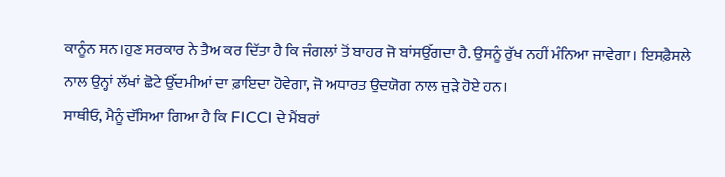ਕਾਨੂੰਨ ਸਨ।ਹੁਣ ਸਰਕਾਰ ਨੇ ਤੈਅ ਕਰ ਦਿੱਤਾ ਹੈ ਕਿ ਜੰਗਲਾਂ ਤੋਂ ਬਾਹਰ ਜੋ ਬਾਂਸਉੱਗਦਾ ਹੈ. ਉਸਨੂੰ ਰੁੱਖ ਨਹੀਂ ਮੰਨਿਆ ਜਾਵੇਗਾ। ਇਸਫ਼ੈਸਲੇ ਨਾਲ ਉਨ੍ਹਾਂ ਲੱਖਾਂ ਛੋਟੇ ਉੱਦਮੀਆਂ ਦਾ ਫ਼ਾਇਦਾ ਹੋਵੇਗਾ, ਜੋ ਅਧਾਰਤ ਉਦਯੋਗ ਨਾਲ ਜੁੜੇ ਹੋਏ ਹਨ।
ਸਾਥੀਓ, ਮੈਨੂੰ ਦੱਸਿਆ ਗਿਆ ਹੈ ਕਿ FICCI ਦੇ ਮੈਂਬਰਾਂ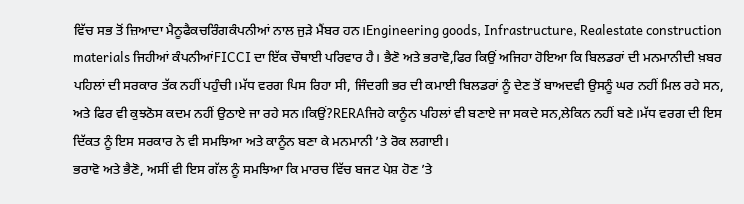ਵਿੱਚ ਸਭ ਤੋਂ ਜ਼ਿਆਦਾ ਮੈਨੂਫੈਕਚਰਿੰਗਕੰਪਨੀਆਂ ਨਾਲ ਜੁੜੇ ਮੈਂਬਰ ਹਨ।Engineering goods, Infrastructure, Realestate construction materials ਜਿਹੀਆਂ ਕੰਪਨੀਆਂFICCI ਦਾ ਇੱਕ ਚੌਥਾਈ ਪਰਿਵਾਰ ਹੈ। ਭੈਣੋ ਅਤੇ ਭਰਾਵੋ,ਫਿਰ ਕਿਉਂ ਅਜਿਹਾ ਹੋਇਆ ਕਿ ਬਿਲਡਰਾਂ ਦੀ ਮਨਮਾਨੀਦੀ ਖ਼ਬਰ ਪਹਿਲਾਂ ਦੀ ਸਰਕਾਰ ਤੱਕ ਨਹੀਂ ਪਹੁੰਚੀ।ਮੱਧ ਵਰਗ ਪਿਸ ਰਿਹਾ ਸੀ, ਜਿੰਦਗੀ ਭਰ ਦੀ ਕਮਾਈ ਬਿਲਡਰਾਂ ਨੂੰ ਦੇਣ ਤੋਂ ਬਾਅਦਵੀ ਉਸਨੂੰ ਘਰ ਨਹੀਂ ਮਿਲ ਰਹੇ ਸਨ, ਅਤੇ ਫਿਰ ਵੀ ਕੁਝਠੋਸ ਕਦਮ ਨਹੀਂ ਉਠਾਏ ਜਾ ਰਹੇ ਸਨ।ਕਿਉਂ?RERAਜਿਹੇ ਕਾਨੂੰਨ ਪਹਿਲਾਂ ਵੀ ਬਣਾਏ ਜਾ ਸਕਦੇ ਸਨ,ਲੇਕਿਨ ਨਹੀਂ ਬਣੇ।ਮੱਧ ਵਰਗ ਦੀ ਇਸ ਦਿੱਕਤ ਨੂੰ ਇਸ ਸਰਕਾਰ ਨੇ ਵੀ ਸਮਝਿਆ ਅਤੇ ਕਾਨੂੰਨ ਬਣਾ ਕੇ ਮਨਮਾਨੀ ’ਤੇ ਰੋਕ ਲਗਾਈ।
ਭਰਾਵੋ ਅਤੇ ਭੈਣੋ, ਅਸੀਂ ਵੀ ਇਸ ਗੱਲ ਨੂੰ ਸਮਝਿਆ ਕਿ ਮਾਰਚ ਵਿੱਚ ਬਜਟ ਪੇਸ਼ ਹੋਣ ’ਤੇ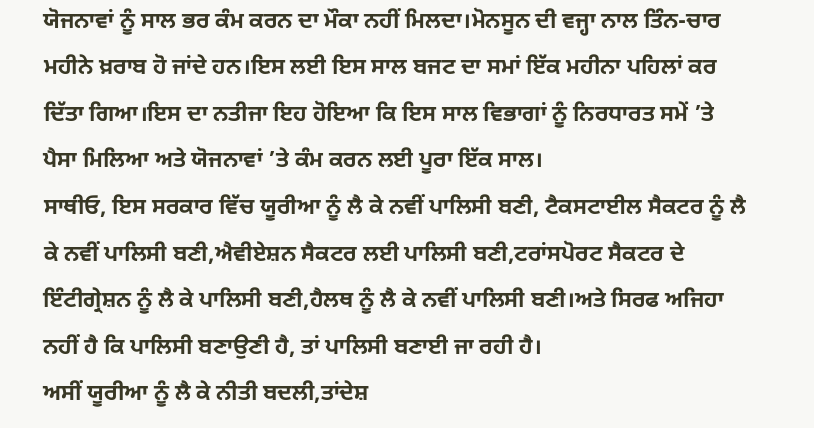ਯੋਜਨਾਵਾਂ ਨੂੰ ਸਾਲ ਭਰ ਕੰਮ ਕਰਨ ਦਾ ਮੌਕਾ ਨਹੀਂ ਮਿਲਦਾ।ਮੋਨਸੂਨ ਦੀ ਵਜ੍ਹਾ ਨਾਲ ਤਿੰਨ-ਚਾਰ ਮਹੀਨੇ ਖ਼ਰਾਬ ਹੋ ਜਾਂਦੇ ਹਨ।ਇਸ ਲਈ ਇਸ ਸਾਲ ਬਜਟ ਦਾ ਸਮਾਂ ਇੱਕ ਮਹੀਨਾ ਪਹਿਲਾਂ ਕਰ ਦਿੱਤਾ ਗਿਆ।ਇਸ ਦਾ ਨਤੀਜਾ ਇਹ ਹੋਇਆ ਕਿ ਇਸ ਸਾਲ ਵਿਭਾਗਾਂ ਨੂੰ ਨਿਰਧਾਰਤ ਸਮੇਂ ’ਤੇ ਪੈਸਾ ਮਿਲਿਆ ਅਤੇ ਯੋਜਨਾਵਾਂ ’ਤੇ ਕੰਮ ਕਰਨ ਲਈ ਪੂਰਾ ਇੱਕ ਸਾਲ।
ਸਾਥੀਓ, ਇਸ ਸਰਕਾਰ ਵਿੱਚ ਯੂਰੀਆ ਨੂੰ ਲੈ ਕੇ ਨਵੀਂ ਪਾਲਿਸੀ ਬਣੀ, ਟੈਕਸਟਾਈਲ ਸੈਕਟਰ ਨੂੰ ਲੈ ਕੇ ਨਵੀਂ ਪਾਲਿਸੀ ਬਣੀ,ਐਵੀਏਸ਼ਨ ਸੈਕਟਰ ਲਈ ਪਾਲਿਸੀ ਬਣੀ,ਟਰਾਂਸਪੋਰਟ ਸੈਕਟਰ ਦੇ ਇੰਟੀਗ੍ਰੇਸ਼ਨ ਨੂੰ ਲੈ ਕੇ ਪਾਲਿਸੀ ਬਣੀ,ਹੈਲਥ ਨੂੰ ਲੈ ਕੇ ਨਵੀਂ ਪਾਲਿਸੀ ਬਣੀ।ਅਤੇ ਸਿਰਫ ਅਜਿਹਾ ਨਹੀਂ ਹੈ ਕਿ ਪਾਲਿਸੀ ਬਣਾਉਣੀ ਹੈ, ਤਾਂ ਪਾਲਿਸੀ ਬਣਾਈ ਜਾ ਰਹੀ ਹੈ।
ਅਸੀਂ ਯੂਰੀਆ ਨੂੰ ਲੈ ਕੇ ਨੀਤੀ ਬਦਲੀ,ਤਾਂਦੇਸ਼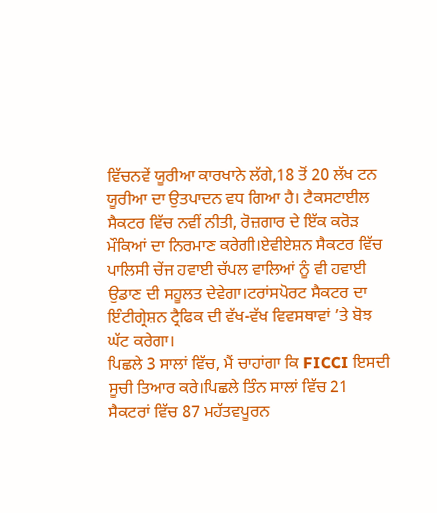ਵਿੱਚਨਵੇਂ ਯੂਰੀਆ ਕਾਰਖਾਨੇ ਲੱਗੇ,18 ਤੋਂ 20 ਲੱਖ ਟਨ ਯੂਰੀਆ ਦਾ ਉਤਪਾਦਨ ਵਧ ਗਿਆ ਹੈ। ਟੈਕਸਟਾਈਲ ਸੈਕਟਰ ਵਿੱਚ ਨਵੀਂ ਨੀਤੀ, ਰੋਜ਼ਗਾਰ ਦੇ ਇੱਕ ਕਰੋੜ ਮੌਕਿਆਂ ਦਾ ਨਿਰਮਾਣ ਕਰੇਗੀ।ਏਵੀਏਸ਼ਨ ਸੈਕਟਰ ਵਿੱਚ ਪਾਲਿਸੀ ਚੇਂਜ ਹਵਾਈ ਚੱਪਲ ਵਾਲਿਆਂ ਨੂੰ ਵੀ ਹਵਾਈ ਉਡਾਣ ਦੀ ਸਹੂਲਤ ਦੇਵੇਗਾ।ਟਰਾਂਸਪੋਰਟ ਸੈਕਟਰ ਦਾ ਇੰਟੀਗ੍ਰੇਸ਼ਨ ਟ੍ਰੈਫਿਕ ਦੀ ਵੱਖ-ਵੱਖ ਵਿਵਸਥਾਵਾਂ ’ਤੇ ਬੋਝ ਘੱਟ ਕਰੇਗਾ।
ਪਿਛਲੇ 3 ਸਾਲਾਂ ਵਿੱਚ, ਮੈਂ ਚਾਹਾਂਗਾ ਕਿ FICCI ਇਸਦੀ ਸੂਚੀ ਤਿਆਰ ਕਰੇ।ਪਿਛਲੇ ਤਿੰਨ ਸਾਲਾਂ ਵਿੱਚ 21 ਸੈਕਟਰਾਂ ਵਿੱਚ 87 ਮਹੱਤਵਪੂਰਨ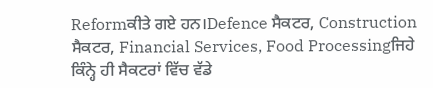Reformਕੀਤੇ ਗਏ ਹਨ।Defence ਸੈਕਟਰ, Construction ਸੈਕਟਰ, Financial Services, Food Processingਜਿਹੇ ਕਿੰਨ੍ਹੇ ਹੀ ਸੈਕਟਰਾਂ ਵਿੱਚ ਵੱਡੇ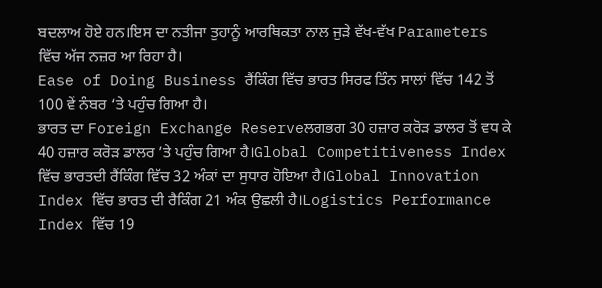ਬਦਲਾਅ ਹੋਏ ਹਨ।ਇਸ ਦਾ ਨਤੀਜਾ ਤੁਹਾਨੂੰ ਆਰਥਿਕਤਾ ਨਾਲ ਜੁੜੇ ਵੱਖ-ਵੱਖ Parameters ਵਿੱਚ ਅੱਜ ਨਜ਼ਰ ਆ ਰਿਹਾ ਹੈ।
Ease of Doing Business ਰੈਂਕਿੰਗ ਵਿੱਚ ਭਾਰਤ ਸਿਰਫ ਤਿੰਨ ਸਾਲਾਂ ਵਿੱਚ 142 ਤੋਂ 100 ਵੇਂ ਨੰਬਰ ‘ਤੇ ਪਹੁੰਚ ਗਿਆ ਹੈ।
ਭਾਰਤ ਦਾ Foreign Exchange Reserveਲਗਭਗ 30 ਹਜ਼ਾਰ ਕਰੋੜ ਡਾਲਰ ਤੋਂ ਵਧ ਕੇ 40 ਹਜ਼ਾਰ ਕਰੋੜ ਡਾਲਰ ’ਤੇ ਪਹੁੰਚ ਗਿਆ ਹੈ।Global Competitiveness Index ਵਿੱਚ ਭਾਰਤਦੀ ਰੈਂਕਿੰਗ ਵਿੱਚ 32 ਅੰਕਾਂ ਦਾ ਸੁਧਾਰ ਹੋਇਆ ਹੈ।Global Innovation Index ਵਿੱਚ ਭਾਰਤ ਦੀ ਰੈਕਿੰਗ 21 ਅੰਕ ਉਛਲੀ ਹੈ।Logistics Performance Index ਵਿੱਚ 19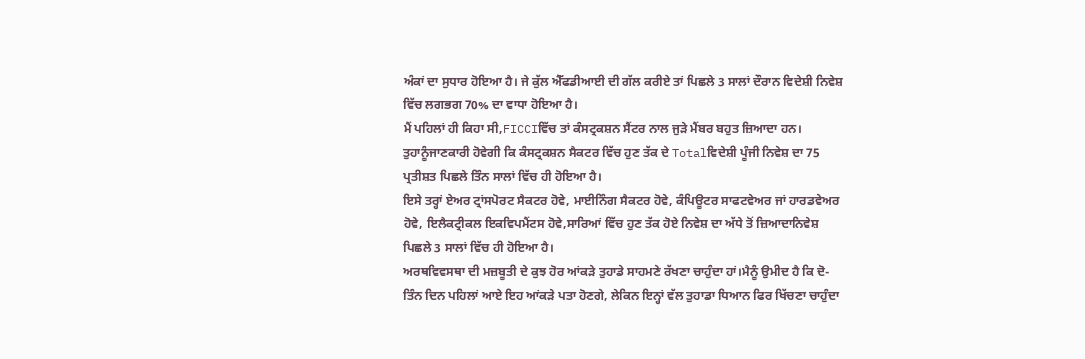ਅੰਕਾਂ ਦਾ ਸੁਧਾਰ ਹੋਇਆ ਹੈ। ਜੇ ਕੁੱਲ ਐੱਫਡੀਆਈ ਦੀ ਗੱਲ ਕਰੀਏ ਤਾਂ ਪਿਛਲੇ 3 ਸਾਲਾਂ ਦੌਰਾਨ ਵਿਦੇਸ਼ੀ ਨਿਵੇਸ਼ ਵਿੱਚ ਲਗਭਗ 70% ਦਾ ਵਾਧਾ ਹੋਇਆ ਹੈ।
ਮੈਂ ਪਹਿਲਾਂ ਹੀ ਕਿਹਾ ਸੀ,FICCIਵਿੱਚ ਤਾਂ ਕੰਸਟ੍ਰਕਸ਼ਨ ਸੈਂਟਰ ਨਾਲ ਜੁੜੇ ਮੈਂਬਰ ਬਹੁਤ ਜ਼ਿਆਦਾ ਹਨ। ਤੁਹਾਨੂੰਜਾਣਕਾਰੀ ਹੋਵੇਗੀ ਕਿ ਕੰਸਟ੍ਰਕਸ਼ਨ ਸੈਕਟਰ ਵਿੱਚ ਹੁਣ ਤੱਕ ਦੇ Totalਵਿਦੇਸ਼ੀ ਪੂੰਜੀ ਨਿਵੇਸ਼ ਦਾ 75 ਪ੍ਰਤੀਸ਼ਤ ਪਿਛਲੇ ਤਿੰਨ ਸਾਲਾਂ ਵਿੱਚ ਹੀ ਹੋਇਆ ਹੈ।
ਇਸੇ ਤਰ੍ਹਾਂ ਏਅਰ ਟ੍ਰਾਂਸਪੋਰਟ ਸੈਕਟਰ ਹੋਵੇ, ਮਾਈਨਿੰਗ ਸੈਕਟਰ ਹੋਵੇ, ਕੰਪਿਊਟਰ ਸਾਫਟਵੇਅਰ ਜਾਂ ਹਾਰਡਵੇਅਰ ਹੋਵੇ, ਇਲੈਕਟ੍ਰੀਕਲ ਇਕਵਿਪਮੈਂਟਸ ਹੋਵੇ,ਸਾਰਿਆਂ ਵਿੱਚ ਹੁਣ ਤੱਕ ਹੋਏ ਨਿਵੇਸ਼ ਦਾ ਅੱਧੇ ਤੋਂ ਜ਼ਿਆਦਾਨਿਵੇਸ਼ ਪਿਛਲੇ 3 ਸਾਲਾਂ ਵਿੱਚ ਹੀ ਹੋਇਆ ਹੈ।
ਅਰਥਵਿਵਸਥਾ ਦੀ ਮਜ਼ਬੂਤੀ ਦੇ ਕੁਝ ਹੋਰ ਆਂਕੜੇ ਤੁਹਾਡੇ ਸਾਹਮਣੇ ਰੱਖਣਾ ਚਾਹੁੰਦਾ ਹਾਂ।ਮੈਨੂੰ ਉਮੀਦ ਹੈ ਕਿ ਦੋ-ਤਿੰਨ ਦਿਨ ਪਹਿਲਾਂ ਆਏ ਇਹ ਆਂਕੜੇ ਪਤਾ ਹੋਣਗੇ, ਲੇਕਿਨ ਇਨ੍ਹਾਂ ਵੱਲ ਤੁਹਾਡਾ ਧਿਆਨ ਫਿਰ ਖਿੱਚਣਾ ਚਾਹੁੰਦਾ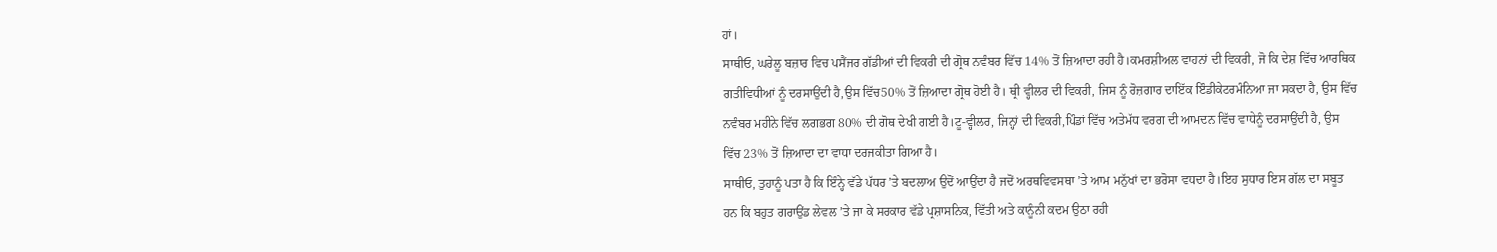ਹਾਂ।
ਸਾਥੀਓ, ਘਰੇਲੂ ਬਜ਼ਾਰ ਵਿਚ ਪਸੈਂਜਰ ਗੱਡੀਆਂ ਦੀ ਵਿਕਰੀ ਦੀ ਗ੍ਰੋਥ ਨਵੰਬਰ ਵਿੱਚ 14% ਤੋਂ ਜ਼ਿਆਦਾ ਰਹੀ ਹੈ।ਕਮਰਸ਼ੀਅਲ ਵਾਹਨਾਂ ਦੀ ਵਿਕਰੀ, ਜੋ ਕਿ ਦੇਸ਼ ਵਿੱਚ ਆਰਥਿਕ ਗਤੀਵਿਧੀਆਂ ਨੂੰ ਦਰਸਾਉਂਦੀ ਹੈ,ਉਸ ਵਿੱਚ50% ਤੋਂ ਜ਼ਿਆਦਾ ਗ੍ਰੋਥ ਹੋਈ ਹੈ। ਥ੍ਰੀ ਵ੍ਹੀਲਰ ਦੀ ਵਿਕਰੀ, ਜਿਸ ਨੂੰ ਰੋਜ਼ਗਾਰ ਦਾਇੱਕ ਇੰਡੀਕੇਟਰਮੰਨਿਆ ਜਾ ਸਕਦਾ ਹੈ, ਉਸ ਵਿੱਚ ਨਵੰਬਰ ਮਹੀਨੇ ਵਿੱਚ ਲਗਭਗ 80% ਦੀ ਗੋਥ ਦੇਖੀ ਗਈ ਹੈ।ਟੂ-ਵ੍ਹੀਲਰ, ਜਿਨ੍ਹਾਂ ਦੀ ਵਿਕਰੀ,ਪਿੰਡਾਂ ਵਿੱਚ ਅਤੇਮੱਧ ਵਰਗ ਦੀ ਆਮਦਨ ਵਿੱਚ ਵਾਧੇਨੂੰ ਦਰਸਾਉਂਦੀ ਹੈ, ਉਸ ਵਿੱਚ 23% ਤੋਂ ਜ਼ਿਆਦਾ ਦਾ ਵਾਧਾ ਦਰਜਕੀਤਾ ਗਿਆ ਹੈ।
ਸਾਥੀਓ, ਤੁਹਾਨੂੰ ਪਤਾ ਹੈ ਕਿ ਇੰਨ੍ਹੇ ਵੱਡੇ ਪੱਧਰ ’ਤੇ ਬਦਲਾਅ ਉਦੋਂ ਆਉਂਦਾ ਹੈ ਜਦੋਂ ਅਰਥਵਿਵਸਥਾ ’ਤੇ ਆਮ ਮਨੁੱਖਾਂ ਦਾ ਭਰੋਸਾ ਵਧਦਾ ਹੈ।ਇਹ ਸੁਧਾਰ ਇਸ ਗੱਲ ਦਾ ਸਬੂਤ ਹਨ ਕਿ ਬਹੁਤ ਗਰਾਉਂਡ ਲੇਵਲ ’ਤੇ ਜਾ ਕੇ ਸਰਕਾਰ ਵੱਡੇ ਪ੍ਰਸ਼ਾਸਨਿਕ, ਵਿੱਤੀ ਅਤੇ ਕਾਨੂੰਨੀ ਕਦਮ ਉਠਾ ਰਹੀ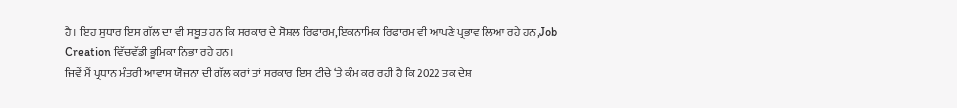ਹੈ। ਇਹ ਸੁਧਾਰ ਇਸ ਗੱਲ ਦਾ ਵੀ ਸਬੂਤ ਹਨ ਕਿ ਸਰਕਾਰ ਦੇ ਸੋਸ਼ਲ ਰਿਫਾਰਮ,ਇਕਨਾਮਿਕ ਰਿਫਾਰਮ ਵੀ ਆਪਣੇ ਪ੍ਰਭਾਵ ਲਿਆ ਰਹੇ ਹਨ,Job Creation ਵਿੱਚਵੱਡੀ ਭੂਮਿਕਾ ਨਿਭਾ ਰਹੇ ਹਨ।
ਜਿਵੇਂ ਮੈਂ ਪ੍ਰਧਾਨ ਮੰਤਰੀ ਆਵਾਸ ਯੋਜਨਾ ਦੀ ਗੱਲ ਕਰਾਂ ਤਾਂ ਸਰਕਾਰ ਇਸ ਟੀਚੇ ‘ਤੇ ਕੰਮ ਕਰ ਰਹੀ ਹੈ ਕਿ 2022 ਤਕ ਦੇਸ਼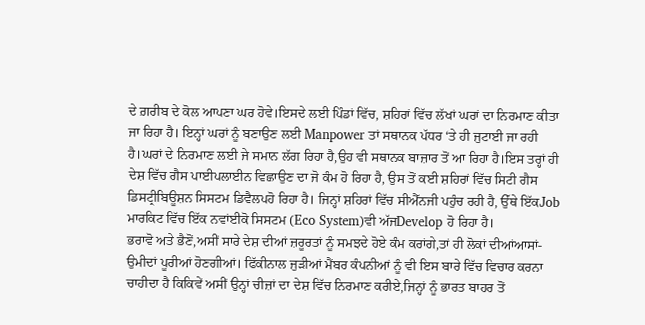ਦੇ ਗ਼ਰੀਬ ਦੇ ਕੋਲ ਆਪਣਾ ਘਰ ਹੋਵੇ।ਇਸਦੇ ਲਈ ਪਿੰਡਾਂ ਵਿੱਚ, ਸ਼ਹਿਰਾਂ ਵਿੱਚ ਲੱਖਾਂ ਘਰਾਂ ਦਾ ਨਿਰਮਾਣ ਕੀਤਾ ਜਾ ਰਿਹਾ ਹੈ। ਇਨ੍ਹਾਂ ਘਰਾਂ ਨੂੰ ਬਣਾਉਣ ਲਈ Manpower ਤਾਂ ਸਥਾਨਕ ਪੱਧਰ ‘ਤੇ ਹੀ ਜੁਟਾਈ ਜਾ ਰਹੀ ਹੈ।ਘਰਾਂ ਦੇ ਨਿਰਮਾਣ ਲਈ ਜੇ ਸਮਾਨ ਲੱਗ ਰਿਹਾ ਹੈ,ਉਹ ਵੀ ਸਥਾਨਕ ਬਾਜ਼ਾਰ ਤੋਂ ਆ ਰਿਹਾ ਹੈ।ਇਸ ਤਰ੍ਹਾਂ ਹੀ ਦੇਸ਼ ਵਿੱਚ ਗੈਸ ਪਾਈਪਲਾਈਨ ਵਿਛਾਉਣ ਦਾ ਜੋ ਕੰਮ ਹੋ ਰਿਹਾ ਹੈ, ਉਸ ਤੋਂ ਕਈ ਸ਼ਹਿਰਾਂ ਵਿੱਚ ਸਿਟੀ ਗੈਸ ਡਿਸਟ੍ਰੀਬਿਊਸ਼ਨ ਸਿਸਟਮ ਡਿਵੈਲਪਹੋ ਰਿਹਾ ਹੈ। ਜਿਨ੍ਹਾਂ ਸ਼ਹਿਰਾਂ ਵਿੱਚ ਸੀਐੱਨਜੀ ਪਹੁੰਚ ਰਹੀ ਹੈ, ਉੱਥੇ ਇੱਕJob ਮਾਰਕਿਟ ਵਿੱਚ ਇੱਕ ਨਵਾਂਈਕੋ ਸਿਸਟਮ (Eco System)ਵੀ ਅੱਜDevelop ਹੋ ਰਿਹਾ ਹੈ।
ਭਰਾਵੋ ਅਤੇ ਭੈਣੋਂ,ਅਸੀਂ ਸਾਰੇ ਦੇਸ਼ ਦੀਆਂ ਜ਼ਰੂਰਤਾਂ ਨੂੰ ਸਮਝਦੇ ਹੋਏ ਕੰਮ ਕਰਾਂਗੇ,ਤਾਂ ਹੀ ਲੋਕਾਂ ਦੀਆਂਆਸਾਂ-ਉਮੀਦਾਂ ਪੂਰੀਆਂ ਹੋਣਗੀਆਂ। ਫਿੱਕੀਨਾਲ ਜੁੜੀਆਂ ਮੈਂਬਰ ਕੰਪਨੀਆਂ ਨੂੰ ਵੀ ਇਸ ਬਾਰੇ ਵਿੱਚ ਵਿਚਾਰ ਕਰਨਾ ਚਾਹੀਦਾ ਹੈ ਕਿਕਿਵੇਂ ਅਸੀਂ ਉਨ੍ਹਾਂ ਚੀਜ਼ਾਂ ਦਾ ਦੇਸ਼ ਵਿੱਚ ਨਿਰਮਾਣ ਕਰੀਏ,ਜਿਨ੍ਹਾਂ ਨੂੰ ਭਾਰਤ ਬਾਹਰ ਤੋਂ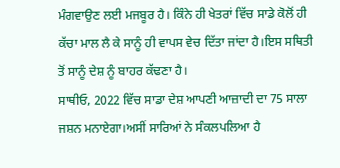ਮੰਗਵਾਉਣ ਲਈ ਮਜਬੂਰ ਹੈ। ਕਿੰਨੇ ਹੀ ਖੇਤਰਾਂ ਵਿੱਚ ਸਾਡੇ ਕੋਲੋਂ ਹੀ ਕੱਚਾ ਮਾਲ ਲੈ ਕੇ ਸਾਨੂੰ ਹੀ ਵਾਪਸ ਵੇਚ ਦਿੱਤਾ ਜਾਂਦਾ ਹੈ।ਇਸ ਸਥਿਤੀ ਤੋਂ ਸਾਨੂੰ ਦੇਸ਼ ਨੂੰ ਬਾਹਰ ਕੱਢਣਾ ਹੈ।
ਸਾਥੀਓ, 2022 ਵਿੱਚ ਸਾਡਾ ਦੇਸ਼ ਆਪਣੀ ਆਜ਼ਾਦੀ ਦਾ 75 ਸਾਲਾ ਜਸ਼ਨ ਮਨਾਏਗਾ।ਅਸੀਂ ਸਾਰਿਆਂ ਨੇ ਸੰਕਲਪਲਿਆ ਹੈ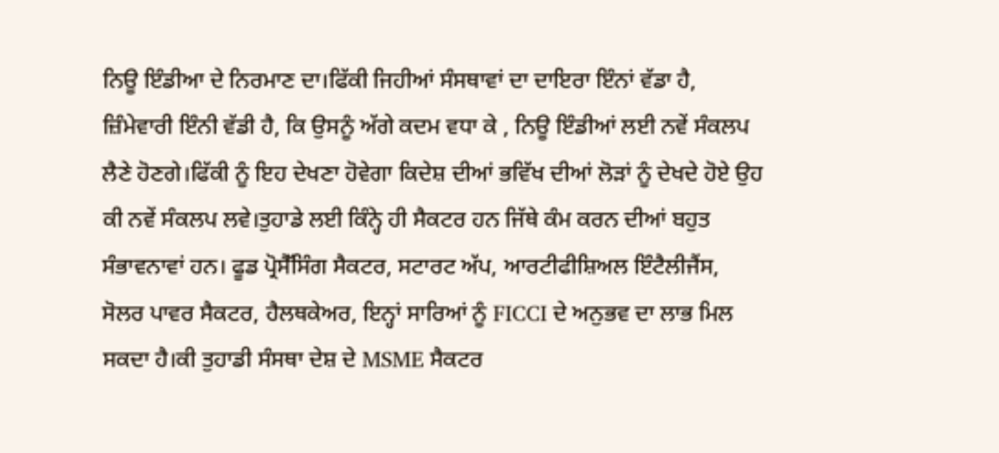ਨਿਊ ਇੰਡੀਆ ਦੇ ਨਿਰਮਾਣ ਦਾ।ਫਿੱਕੀ ਜਿਹੀਆਂ ਸੰਸਥਾਵਾਂ ਦਾ ਦਾਇਰਾ ਇੰਨਾਂ ਵੱਡਾ ਹੈ, ਜ਼ਿੰਮੇਵਾਰੀ ਇੰਨੀ ਵੱਡੀ ਹੈ, ਕਿ ਉਸਨੂੰ ਅੱਗੇ ਕਦਮ ਵਧਾ ਕੇ , ਨਿਊ ਇੰਡੀਆਂ ਲਈ ਨਵੇਂ ਸੰਕਲਪ ਲੈਣੇ ਹੋਣਗੇ।ਫਿੱਕੀ ਨੂੰ ਇਹ ਦੇਖਣਾ ਹੋਵੇਗਾ ਕਿਦੇਸ਼ ਦੀਆਂ ਭਵਿੱਖ ਦੀਆਂ ਲੋੜਾਂ ਨੂੰ ਦੇਖਦੇ ਹੋਏ ਉਹ ਕੀ ਨਵੇਂ ਸੰਕਲਪ ਲਵੇ।ਤੁਹਾਡੇ ਲਈ ਕਿੰਨ੍ਹੇ ਹੀ ਸੈਕਟਰ ਹਨ ਜਿੱਥੇ ਕੰਮ ਕਰਨ ਦੀਆਂ ਬਹੁਤ ਸੰਭਾਵਨਾਵਾਂ ਹਨ। ਫੂਡ ਪ੍ਰੋਸੈੱਸਿੰਗ ਸੈਕਟਰ, ਸਟਾਰਟ ਅੱਪ, ਆਰਟੀਫੀਸ਼ਿਅਲ ਇੰਟੈਲੀਜੈਂਸ, ਸੋਲਰ ਪਾਵਰ ਸੈਕਟਰ, ਹੈਲਥਕੇਅਰ, ਇਨ੍ਹਾਂ ਸਾਰਿਆਂ ਨੂੰ FICCI ਦੇ ਅਨੁਭਵ ਦਾ ਲਾਭ ਮਿਲ ਸਕਦਾ ਹੈ।ਕੀ ਤੁਹਾਡੀ ਸੰਸਥਾ ਦੇਸ਼ ਦੇ MSME ਸੈਕਟਰ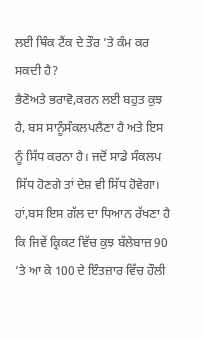ਲਈ ਥਿੰਕ ਟੈਂਕ ਦੇ ਤੌਰ ’ਤੇ ਕੰਮ ਕਰ ਸਕਦੀ ਹੈ?
ਭੈਣੋਅਤੇ ਭਰਾਵੋ,ਕਰਨ ਲਈ ਬਹੁਤ ਕੁਝ ਹੈ, ਬਸ ਸਾਨੂੰਸੰਕਲਪਲੈਣਾ ਹੈ ਅਤੇ ਇਸ ਨੂੰ ਸਿੱਧ ਕਰਨਾ ਹੈ। ਜਦੋਂ ਸਾਡੇ ਸੰਕਲਪ ਸਿੱਧ ਹੋਣਗੇ ਤਾਂ ਦੇਸ਼ ਵੀ ਸਿੱਧ ਹੋਵੇਗਾ। ਹਾਂ,ਬਸ ਇਸ ਗੱਲ ਦਾ ਧਿਆਨ ਰੱਖਣਾ ਹੈ ਕਿ ਜਿਵੇਂ ਕ੍ਰਿਕਟ ਵਿੱਚ ਕੁਝ ਬੱਲੇਬਾਜ਼ 90 ’ਤੇ ਆ ਕੇ 100 ਦੇ ਇੰਤਜ਼ਾਰ ਵਿੱਚ ਹੌਲੀ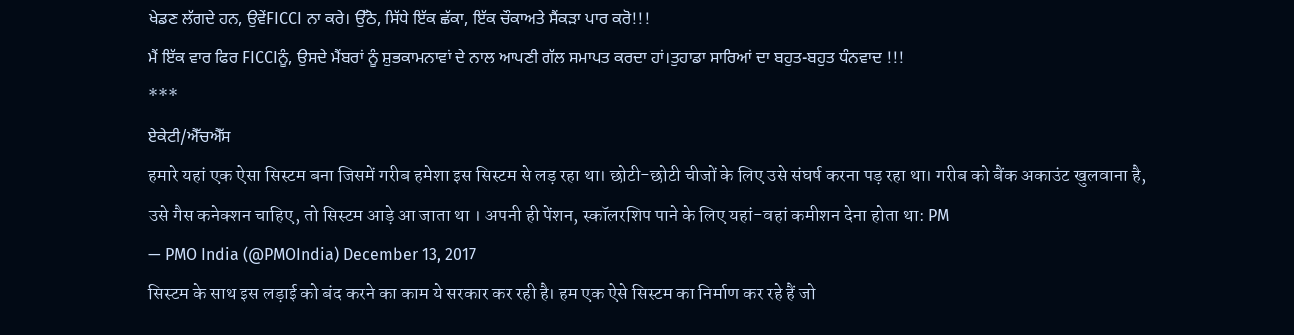ਖੇਡਣ ਲੱਗਦੇ ਹਨ, ਉਵੇਂFICCI ਨਾ ਕਰੇ। ਉੱਠੋ, ਸਿੱਧੇ ਇੱਕ ਛੱਕਾ, ਇੱਕ ਚੌਕਾਅਤੇ ਸੈਂਕੜਾ ਪਾਰ ਕਰੋ!!!
ਮੈਂ ਇੱਕ ਵਾਰ ਫਿਰ FICCIਨੂੰ, ਉਸਦੇ ਮੈਂਬਰਾਂ ਨੂੰ ਸ਼ੁਭਕਾਮਨਾਵਾਂ ਦੇ ਨਾਲ ਆਪਣੀ ਗੱਲ ਸਮਾਪਤ ਕਰਦਾ ਹਾਂ।ਤੁਹਾਡਾ ਸਾਰਿਆਂ ਦਾ ਬਹੁਤ-ਬਹੁਤ ਧੰਨਵਾਦ !!!
***
ਏਕੇਟੀ/ਐੱਚਐੱਸ
हमारे यहां एक ऐसा सिस्टम बना जिसमें गरीब हमेशा इस सिस्टम से लड़ रहा था। छोटी-छोटी चीजों के लिए उसे संघर्ष करना पड़ रहा था। गरीब को बैंक अकाउंट खुलवाना है, उसे गैस कनेक्शन चाहिए, तो सिस्टम आड़े आ जाता था । अपनी ही पेंशन, स्कॉलरशिप पाने के लिए यहां-वहां कमीशन देना होता था: PM
— PMO India (@PMOIndia) December 13, 2017
सिस्टम के साथ इस लड़ाई को बंद करने का काम ये सरकार कर रही है। हम एक ऐसे सिस्टम का निर्माण कर रहे हैं जो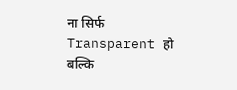ना सिर्फ Transparent हो बल्कि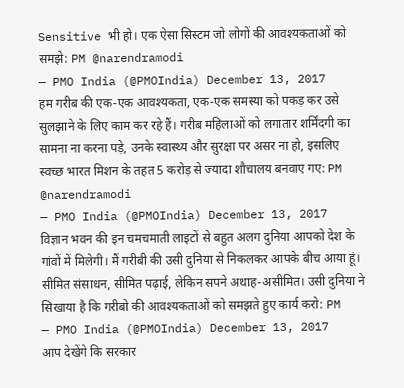Sensitive भी हो। एक ऐसा सिस्टम जो लोगों की आवश्यकताओं को समझे: PM @narendramodi
— PMO India (@PMOIndia) December 13, 2017
हम गरीब की एक-एक आवश्यकता, एक-एक समस्या को पकड़ कर उसे सुलझाने के लिए काम कर रहे हैं। गरीब महिलाओं को लगातार शर्मिंदगी का सामना ना करना पड़े, उनके स्वास्थ्य और सुरक्षा पर असर ना हो, इसलिए स्वच्छ भारत मिशन के तहत 5 करोड़ से ज्यादा शौचालय बनवाए गए: PM @narendramodi
— PMO India (@PMOIndia) December 13, 2017
विज्ञान भवन की इन चमचमाती लाइटों से बहुत अलग दुनिया आपको देश के गांवों में मिलेगी। मैं गरीबी की उसी दुनिया से निकलकर आपके बीच आया हूं। सीमित संसाधन, सीमित पढ़ाई, लेकिन सपने अथाह-असीमित। उसी दुनिया ने सिखाया है कि गरीबो की आवश्यकताओं को समझते हुए कार्य करो: PM
— PMO India (@PMOIndia) December 13, 2017
आप देखेंगे कि सरकार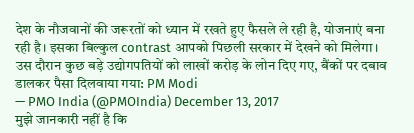देश के नौजवानों की जरूरतों को ध्यान में रखते हुए फैसले ले रही है, योजनाएं बना रही है। इसका बिल्कुल contrast आपको पिछली सरकार में देखने को मिलेगा। उस दौरान कुछ बड़े उद्योगपतियों को लाखों करोड़ के लोन दिए गए, बैंकों पर दबाव डालकर पैसा दिलवाया गया: PM Modi
— PMO India (@PMOIndia) December 13, 2017
मुझे जानकारी नहीं है कि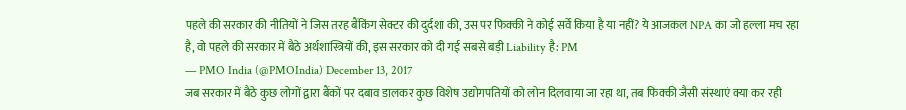पहले की सरकार की नीतियों ने जिस तरह बैंकिंग सेक्टर की दुर्दशा की, उस पर फिक्की ने कोई सर्वे किया है या नहीं? ये आजकल NPA का जो हल्ला मच रहा है, वो पहले की सरकार में बैठे अर्थशास्त्रियों की, इस सरकार को दी गई सबसे बड़ी Liability है: PM
— PMO India (@PMOIndia) December 13, 2017
जब सरकार में बैठे कुछ लोगों द्वारा बैंकों पर दबाव डालकर कुछ विशेष उद्योगपतियों को लोन दिलवाया जा रहा था, तब फिक्की जैसी संस्थाएं क्या कर रही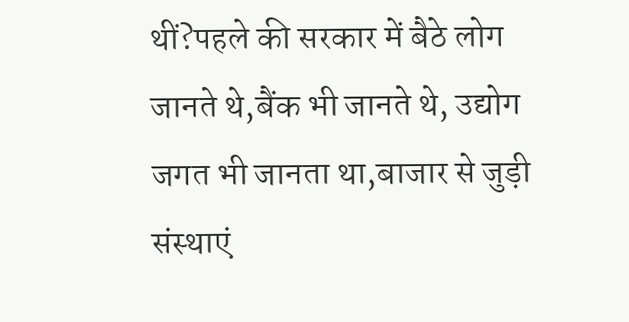थीं?पहले की सरकार में बैठे लोग जानते थे,बैंक भी जानते थे, उद्योग जगत भी जानता था,बाजार से जुड़ी संस्थाएं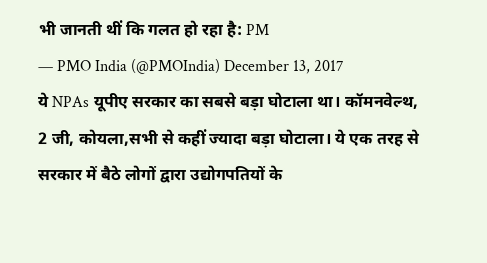भी जानती थीं कि गलत हो रहा है: PM
— PMO India (@PMOIndia) December 13, 2017
ये NPAs यूपीए सरकार का सबसे बड़ा घोटाला था। कॉमनवेल्थ, 2 जी, कोयला,सभी से कहीं ज्यादा बड़ा घोटाला। ये एक तरह से सरकार में बैठे लोगों द्वारा उद्योगपतियों के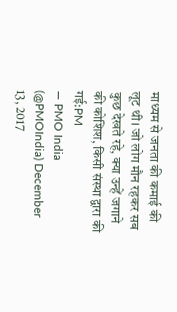माध्यम से जनता की कमाई की लूट थी। जो लोग मौन रहकर सब कुछ देखते रहे, क्या उन्हें जगाने की कोशिश, किसी संस्था द्वारा की गई:PM
— PMO India (@PMOIndia) December 13, 2017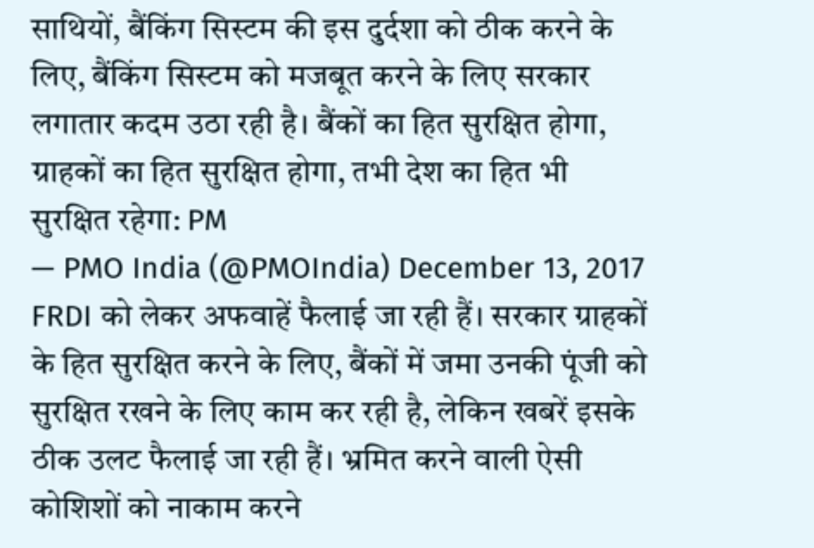साथियों, बैंकिंग सिस्टम की इस दुर्दशा को ठीक करने के लिए, बैंकिंग सिस्टम को मजबूत करने के लिए सरकार लगातार कदम उठा रही है। बैंकों का हित सुरक्षित होगा, ग्राहकों का हित सुरक्षित होगा, तभी देश का हित भी सुरक्षित रहेगा: PM
— PMO India (@PMOIndia) December 13, 2017
FRDI को लेकर अफवाहें फैलाई जा रही हैं। सरकार ग्राहकों के हित सुरक्षित करने के लिए, बैंकों में जमा उनकी पूंजी को सुरक्षित रखने के लिए काम कर रही है, लेकिन खबरें इसके ठीक उलट फैलाई जा रही हैं। भ्रमित करने वाली ऐसी कोशिशों को नाकाम करने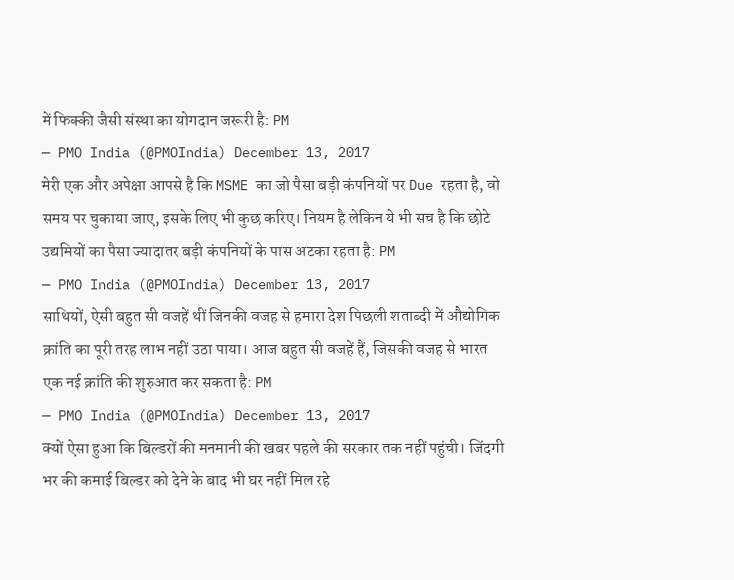में फिक्की जैसी संस्था का योगदान जरूरी है: PM
— PMO India (@PMOIndia) December 13, 2017
मेरी एक और अपेक्षा आपसे है कि MSME का जो पैसा बड़ी कंपनियों पर Due रहता है, वो समय पर चुकाया जाए, इसके लिए भी कुछ करिए। नियम है लेकिन ये भी सच है कि छोटे उद्यमियों का पैसा ज्यादातर बड़ी कंपनियों के पास अटका रहता है: PM
— PMO India (@PMOIndia) December 13, 2017
साथियों, ऐसी बहुत सी वजहें थीं जिनकी वजह से हमारा देश पिछली शताब्दी में औद्योगिक क्रांति का पूरी तरह लाभ नहीं उठा पाया। आज बहुत सी वजहें हैं, जिसकी वजह से भारत एक नई क्रांति की शुरुआत कर सकता है: PM
— PMO India (@PMOIndia) December 13, 2017
क्यों ऐसा हुआ कि बिल्डरों की मनमानी की खबर पहले की सरकार तक नहीं पहुंची। जिंदगी भर की कमाई बिल्डर को देने के बाद भी घर नहीं मिल रहे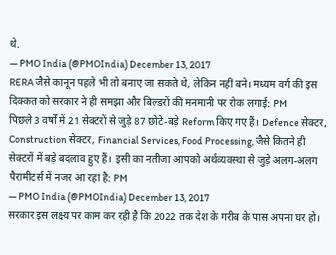थे.
— PMO India (@PMOIndia) December 13, 2017
RERA जैसे कानून पहले भी तो बनाए जा सकते थे, लेकिन नहीं बने। मध्यम वर्ग की इस दिक्कत को सरकार ने ही समझा और बिल्डरों की मनमानी पर रोक लगाई: PM
पिछले 3 वर्षों में 21 सेक्टरों से जुड़े 87 छोटे-बड़े Reform किए गए हैं। Defence सेक्टर, Construction सेक्टर, Financial Services, Food Processing, जैसे कितने ही सेक्टरों में बड़े बदलाव हुए हैं। इसी का नतीजा आपको अर्थव्यवस्था से जुड़े अलग-अलग पैरामीटर्स में नजर आ रहा है: PM
— PMO India (@PMOIndia) December 13, 2017
सरकार इस लक्ष्य पर काम कर रही है कि 2022 तक देश के गरीब के पास अपना घर हो।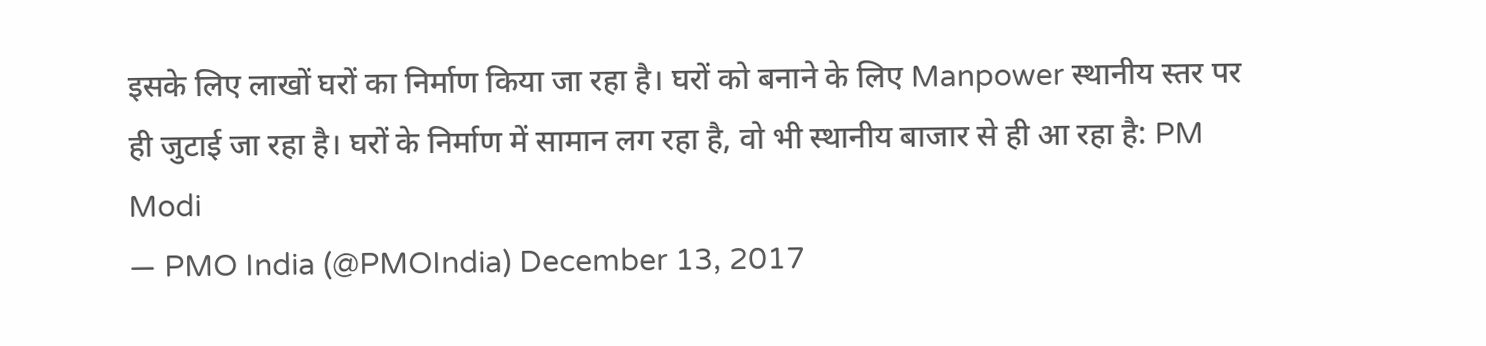इसके लिए लाखों घरों का निर्माण किया जा रहा है। घरों को बनाने के लिए Manpower स्थानीय स्तर पर ही जुटाई जा रहा है। घरों के निर्माण में सामान लग रहा है, वो भी स्थानीय बाजार से ही आ रहा है: PM Modi
— PMO India (@PMOIndia) December 13, 2017